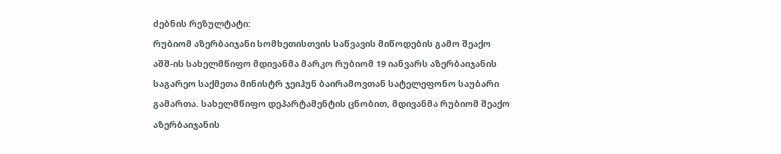ძებნის რეზულტატი:
რუბიომ აზერბაიჯანი სომხეთისთვის საწვავის მიწოდების გამო შეაქო
აშშ-ის სახელმწიფო მდივანმა მარკო რუბიომ 19 იანვარს აზერბაიჯანის საგარეო საქმეთა მინისტრ ჯეიჰუნ ბაირამოვთან სატელეფონო საუბარი გამართა. სახელმწიფო დეპარტამენტის ცნობით, მდივანმა რუბიომ შეაქო აზერბაიჯანის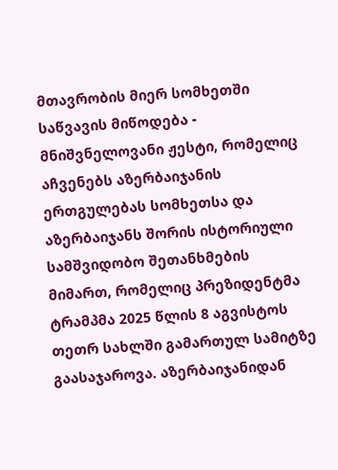მთავრობის მიერ სომხეთში საწვავის მიწოდება - მნიშვნელოვანი ჟესტი, რომელიც აჩვენებს აზერბაიჯანის ერთგულებას სომხეთსა და აზერბაიჯანს შორის ისტორიული სამშვიდობო შეთანხმების მიმართ, რომელიც პრეზიდენტმა ტრამპმა 2025 წლის 8 აგვისტოს თეთრ სახლში გამართულ სამიტზე გაასაჯაროვა. აზერბაიჯანიდან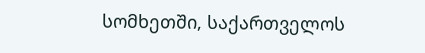სომხეთში, საქართველოს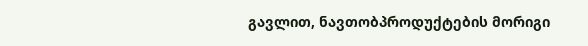გავლით, ნავთობპროდუქტების მორიგი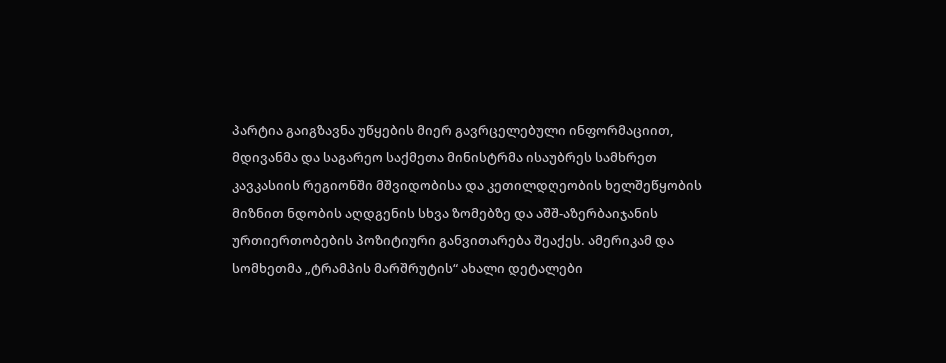პარტია გაიგზავნა უწყების მიერ გავრცელებული ინფორმაციით, მდივანმა და საგარეო საქმეთა მინისტრმა ისაუბრეს სამხრეთ კავკასიის რეგიონში მშვიდობისა და კეთილდღეობის ხელშეწყობის მიზნით ნდობის აღდგენის სხვა ზომებზე და აშშ-აზერბაიჯანის ურთიერთობების პოზიტიური განვითარება შეაქეს. ამერიკამ და სომხეთმა „ტრამპის მარშრუტის“ ახალი დეტალები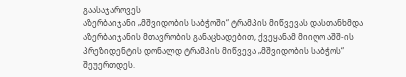გაასაჯაროვეს
აზერბაიჯანი „მშვიდობის საბჭოში“ ტრამპის მიწვევას დასთანხმდა
აზერბაიჯანის მთავრობის განაცხადებით, ქვეყანამ მიიღო აშშ-ის პრეზიდენტის დონალდ ტრამპის მიწვევა „მშვიდობის საბჭოს“ შეუერთდეს.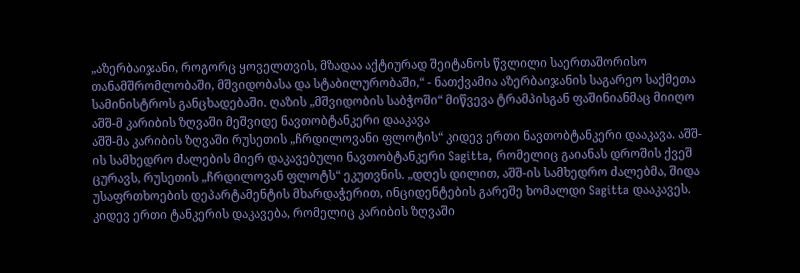„აზერბაიჯანი, როგორც ყოველთვის, მზადაა აქტიურად შეიტანოს წვლილი საერთაშორისო თანამშრომლობაში, მშვიდობასა და სტაბილურობაში,“ - ნათქვამია აზერბაიჯანის საგარეო საქმეთა სამინისტროს განცხადებაში. ღაზის „მშვიდობის საბჭოში“ მიწვევა ტრამპისგან ფაშინიანმაც მიიღო
აშშ-მ კარიბის ზღვაში მეშვიდე ნავთობტანკერი დააკავა
აშშ-მა კარიბის ზღვაში რუსეთის „ჩრდილოვანი ფლოტის“ კიდევ ერთი ნავთობტანკერი დააკავა. აშშ-ის სამხედრო ძალების მიერ დაკავებული ნავთობტანკერი Sagitta, რომელიც გაიანას დროშის ქვეშ ცურავს, რუსეთის „ჩრდილოვან ფლოტს“ ეკუთვნის. „დღეს დილით, აშშ-ის სამხედრო ძალებმა, შიდა უსაფრთხოების დეპარტამენტის მხარდაჭერით, ინციდენტების გარეშე ხომალდი Sagitta დააკავეს. კიდევ ერთი ტანკერის დაკავება, რომელიც კარიბის ზღვაში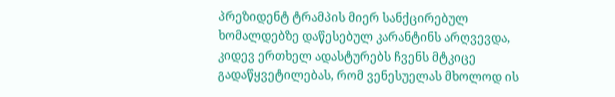პრეზიდენტ ტრამპის მიერ სანქცირებულ ხომალდებზე დაწესებულ კარანტინს არღვევდა, კიდევ ერთხელ ადასტურებს ჩვენს მტკიცე გადაწყვეტილებას, რომ ვენესუელას მხოლოდ ის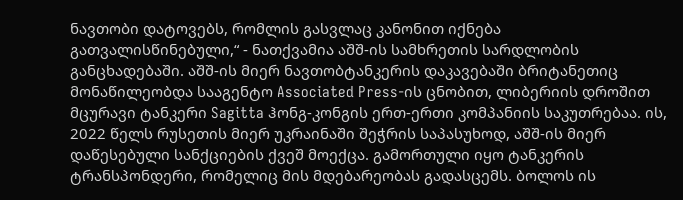ნავთობი დატოვებს, რომლის გასვლაც კანონით იქნება გათვალისწინებული,“ - ნათქვამია აშშ-ის სამხრეთის სარდლობის განცხადებაში. აშშ-ის მიერ ნავთობტანკერის დაკავებაში ბრიტანეთიც მონაწილეობდა სააგენტო Associated Press-ის ცნობით, ლიბერიის დროშით მცურავი ტანკერი Sagitta ჰონგ-კონგის ერთ-ერთი კომპანიის საკუთრებაა. ის, 2022 წელს რუსეთის მიერ უკრაინაში შეჭრის საპასუხოდ, აშშ-ის მიერ დაწესებული სანქციების ქვეშ მოექცა. გამორთული იყო ტანკერის ტრანსპონდერი, რომელიც მის მდებარეობას გადასცემს. ბოლოს ის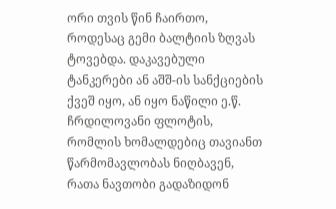ორი თვის წინ ჩაირთო, როდესაც გემი ბალტიის ზღვას ტოვებდა. დაკავებული ტანკერები ან აშშ-ის სანქციების ქვეშ იყო, ან იყო ნაწილი ე.წ. ჩრდილოვანი ფლოტის, რომლის ხომალდებიც თავიანთ წარმომავლობას ნიღბავენ, რათა ნავთობი გადაზიდონ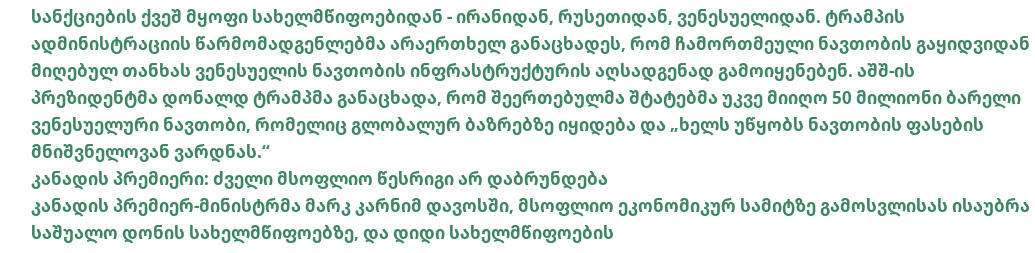სანქციების ქვეშ მყოფი სახელმწიფოებიდან - ირანიდან, რუსეთიდან, ვენესუელიდან. ტრამპის ადმინისტრაციის წარმომადგენლებმა არაერთხელ განაცხადეს, რომ ჩამორთმეული ნავთობის გაყიდვიდან მიღებულ თანხას ვენესუელის ნავთობის ინფრასტრუქტურის აღსადგენად გამოიყენებენ. აშშ-ის პრეზიდენტმა დონალდ ტრამპმა განაცხადა, რომ შეერთებულმა შტატებმა უკვე მიიღო 50 მილიონი ბარელი ვენესუელური ნავთობი, რომელიც გლობალურ ბაზრებზე იყიდება და „ხელს უწყობს ნავთობის ფასების მნიშვნელოვან ვარდნას.“
კანადის პრემიერი: ძველი მსოფლიო წესრიგი არ დაბრუნდება
კანადის პრემიერ-მინისტრმა მარკ კარნიმ დავოსში, მსოფლიო ეკონომიკურ სამიტზე გამოსვლისას ისაუბრა საშუალო დონის სახელმწიფოებზე, და დიდი სახელმწიფოების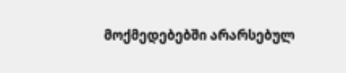მოქმედებებში არარსებულ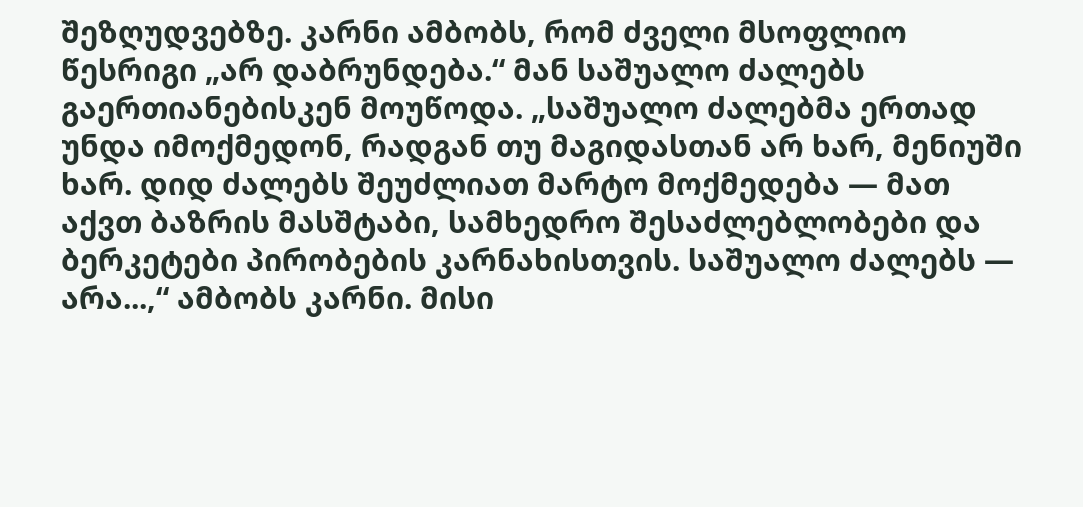შეზღუდვებზე. კარნი ამბობს, რომ ძველი მსოფლიო წესრიგი „არ დაბრუნდება.“ მან საშუალო ძალებს გაერთიანებისკენ მოუწოდა. „საშუალო ძალებმა ერთად უნდა იმოქმედონ, რადგან თუ მაგიდასთან არ ხარ, მენიუში ხარ. დიდ ძალებს შეუძლიათ მარტო მოქმედება — მათ აქვთ ბაზრის მასშტაბი, სამხედრო შესაძლებლობები და ბერკეტები პირობების კარნახისთვის. საშუალო ძალებს — არა...,“ ამბობს კარნი. მისი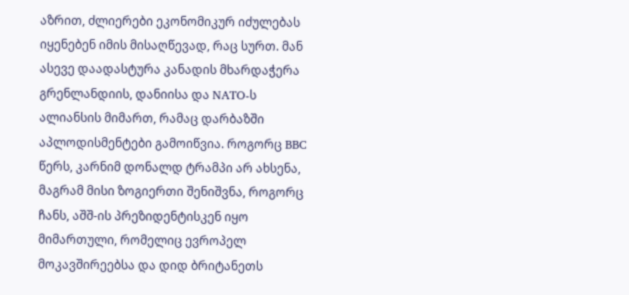აზრით, ძლიერები ეკონომიკურ იძულებას იყენებენ იმის მისაღწევად, რაც სურთ. მან ასევე დაადასტურა კანადის მხარდაჭერა გრენლანდიის, დანიისა და NATO-ს ალიანსის მიმართ, რამაც დარბაზში აპლოდისმენტები გამოიწვია. როგორც BBC წერს, კარნიმ დონალდ ტრამპი არ ახსენა, მაგრამ მისი ზოგიერთი შენიშვნა, როგორც ჩანს, აშშ-ის პრეზიდენტისკენ იყო მიმართული, რომელიც ევროპელ მოკავშირეებსა და დიდ ბრიტანეთს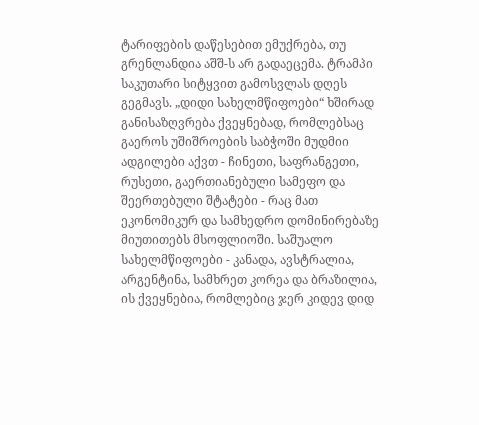ტარიფების დაწესებით ემუქრება, თუ გრენლანდია აშშ-ს არ გადაეცემა. ტრამპი საკუთარი სიტყვით გამოსვლას დღეს გეგმავს. „დიდი სახელმწიფოები“ ხშირად განისაზღვრება ქვეყნებად, რომლებსაც გაეროს უშიშროების საბჭოში მუდმიი ადგილები აქვთ - ჩინეთი, საფრანგეთი, რუსეთი, გაერთიანებული სამეფო და შეერთებული შტატები - რაც მათ ეკონომიკურ და სამხედრო დომინირებაზე მიუთითებს მსოფლიოში. საშუალო სახელმწიფოები - კანადა, ავსტრალია, არგენტინა, სამხრეთ კორეა და ბრაზილია, ის ქვეყნებია, რომლებიც ჯერ კიდევ დიდ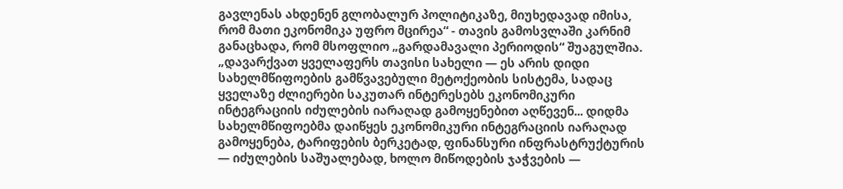გავლენას ახდენენ გლობალურ პოლიტიკაზე, მიუხედავად იმისა, რომ მათი ეკონომიკა უფრო მცირეა“ - თავის გამოსვლაში კარნიმ განაცხადა, რომ მსოფლიო „გარდამავალი პერიოდის“ შუაგულშია. „დავარქვათ ყველაფერს თავისი სახელი — ეს არის დიდი სახელმწიფოების გამწვავებული მეტოქეობის სისტემა, სადაც ყველაზე ძლიერები საკუთარ ინტერესებს ეკონომიკური ინტეგრაციის იძულების იარაღად გამოყენებით აღწევენ... დიდმა სახელმწიფოებმა დაიწყეს ეკონომიკური ინტეგრაციის იარაღად გამოყენება, ტარიფების ბერკეტად, ფინანსური ინფრასტრუქტურის — იძულების საშუალებად, ხოლო მიწოდების ჯაჭვების —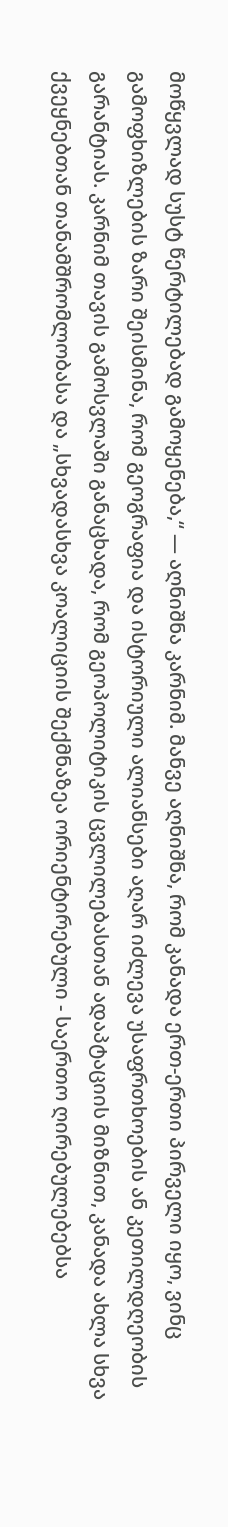მოწყვლად სუსტ წერტილებად გამოყენება,“ — აღნიშნა კარნიმ. მანვე აღნიშნა, რომ კანადა ერთ-ერთი პირველი იყო, ვინც გამოფხიზლების ზარი შეისმინა, რომ გეოგრაფია და ისტორიული ალიანსები აღარ იძლევა უსაფრთხოების ან კეთილდღეობის გარანტიას. კარნიმ თავის გამოსვლაში განაცხადა, რომ გეოპოლიტიკის ცვლილებასთან ადაპტაციის მიზნით, კანადა ახლა სხვა ქვეყნებთან თანამშრომლობასა და „სხვადასხვა კოალიციის შექმნაზეა ორიენტირებული - საერთო ღირებულებებსა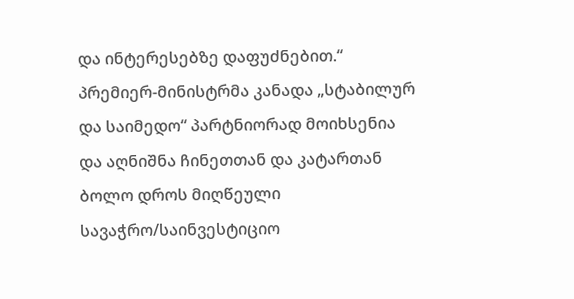და ინტერესებზე დაფუძნებით.“ პრემიერ-მინისტრმა კანადა „სტაბილურ და საიმედო“ პარტნიორად მოიხსენია და აღნიშნა ჩინეთთან და კატართან ბოლო დროს მიღწეული სავაჭრო/საინვესტიციო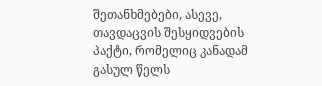შეთანხმებები, ასევე, თავდაცვის შესყიდვების პაქტი, რომელიც კანადამ გასულ წელს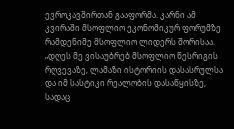ევროკავშირთან გააფორმა. კარნი ამ კვირაში მსოფლიო ეკონომიკურ ფორუმზე რამდენიმე მსოფლიო ლიდერს შორისაა. „დღეს მე ვისაუბრებ მსოფლიო წესრიგის რღვევაზე, ლამაზი ისტორიის დასასრულსა და იმ სასტიკი რეალობის დასაწყისზე, სადაც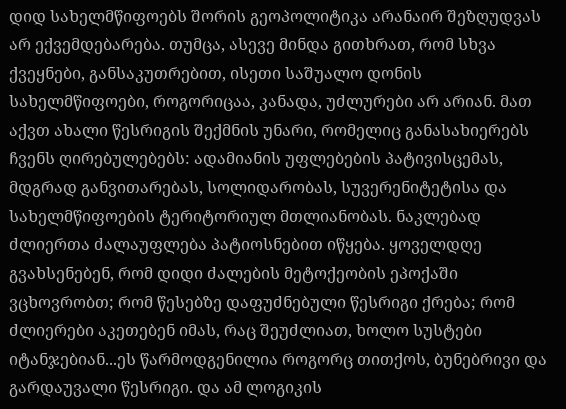დიდ სახელმწიფოებს შორის გეოპოლიტიკა არანაირ შეზღუდვას არ ექვემდებარება. თუმცა, ასევე მინდა გითხრათ, რომ სხვა ქვეყნები, განსაკუთრებით, ისეთი საშუალო დონის სახელმწიფოები, როგორიცაა, კანადა, უძლურები არ არიან. მათ აქვთ ახალი წესრიგის შექმნის უნარი, რომელიც განასახიერებს ჩვენს ღირებულებებს: ადამიანის უფლებების პატივისცემას, მდგრად განვითარებას, სოლიდარობას, სუვერენიტეტისა და სახელმწიფოების ტერიტორიულ მთლიანობას. ნაკლებად ძლიერთა ძალაუფლება პატიოსნებით იწყება. ყოველდღე გვახსენებენ, რომ დიდი ძალების მეტოქეობის ეპოქაში ვცხოვრობთ; რომ წესებზე დაფუძნებული წესრიგი ქრება; რომ ძლიერები აკეთებენ იმას, რაც შეუძლიათ, ხოლო სუსტები იტანჯებიან...ეს წარმოდგენილია როგორც თითქოს, ბუნებრივი და გარდაუვალი წესრიგი. და ამ ლოგიკის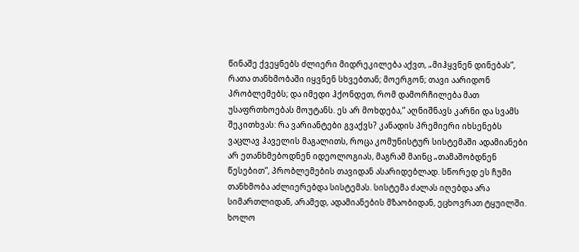წინაშე ქვეყნებს ძლიერი მიდრეკილება აქვთ, „მიჰყვნენ დინებას“, რათა თანხმობაში იყვნენ სხვებთან; მოერგონ; თავი აარიდონ პრობლემებს; და იმედი ჰქონდეთ, რომ დამორჩილება მათ უსაფრთხოებას მოუტანს. ეს არ მოხდება,“ აღნიშნავს კარნი და სვამს შეკითხვას: რა ვარიანტები გვაქვს? კანადის პრემიერი იხსენებს ვაცლავ ჰაველის მაგალითს, როცა კომუნისტურ სისტემაში ადამიანები არ ეთანხმებოდნენ იდეოლოგიას, მაგრამ მაინც „თამაშობდნენ წესებით“, პრობლემების თავიდან ასარიდებლად. სწორედ ეს ჩუმი თანხმობა აძლიერებდა სისტემას. სისტემა ძალას იღებდა არა სიმართლიდან, არამედ, ადამიანების მზაობიდან, ეცხოვრათ ტყუილში. ხოლო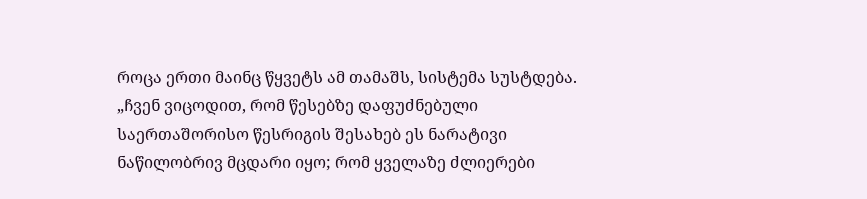როცა ერთი მაინც წყვეტს ამ თამაშს, სისტემა სუსტდება. „ჩვენ ვიცოდით, რომ წესებზე დაფუძნებული საერთაშორისო წესრიგის შესახებ ეს ნარატივი ნაწილობრივ მცდარი იყო; რომ ყველაზე ძლიერები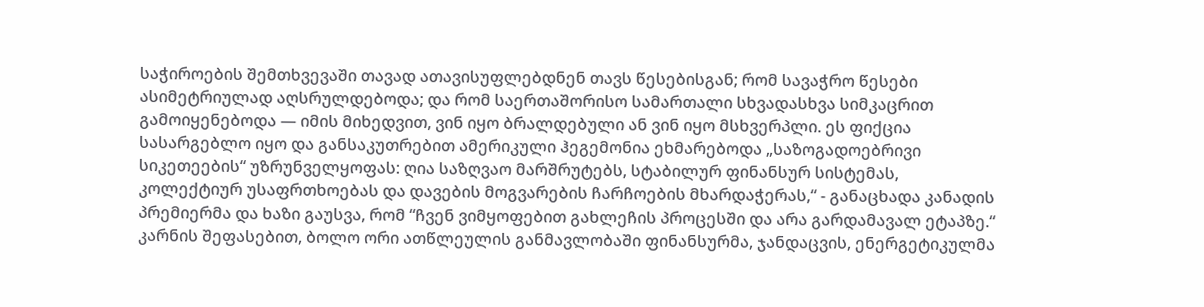საჭიროების შემთხვევაში თავად ათავისუფლებდნენ თავს წესებისგან; რომ სავაჭრო წესები ასიმეტრიულად აღსრულდებოდა; და რომ საერთაშორისო სამართალი სხვადასხვა სიმკაცრით გამოიყენებოდა — იმის მიხედვით, ვინ იყო ბრალდებული ან ვინ იყო მსხვერპლი. ეს ფიქცია სასარგებლო იყო და განსაკუთრებით ამერიკული ჰეგემონია ეხმარებოდა „საზოგადოებრივი სიკეთეების“ უზრუნველყოფას: ღია საზღვაო მარშრუტებს, სტაბილურ ფინანსურ სისტემას, კოლექტიურ უსაფრთხოებას და დავების მოგვარების ჩარჩოების მხარდაჭერას,“ - განაცხადა კანადის პრემიერმა და ხაზი გაუსვა, რომ “ჩვენ ვიმყოფებით გახლეჩის პროცესში და არა გარდამავალ ეტაპზე.“ კარნის შეფასებით, ბოლო ორი ათწლეულის განმავლობაში ფინანსურმა, ჯანდაცვის, ენერგეტიკულმა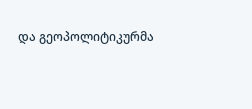და გეოპოლიტიკურმა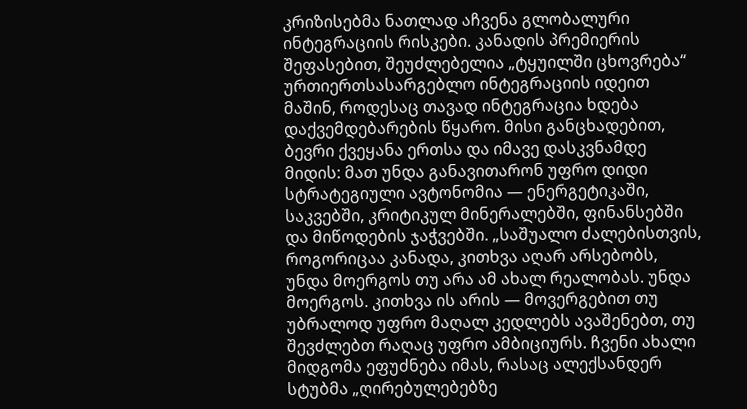კრიზისებმა ნათლად აჩვენა გლობალური ინტეგრაციის რისკები. კანადის პრემიერის შეფასებით, შეუძლებელია „ტყუილში ცხოვრება“ ურთიერთსასარგებლო ინტეგრაციის იდეით მაშინ, როდესაც თავად ინტეგრაცია ხდება დაქვემდებარების წყარო. მისი განცხადებით, ბევრი ქვეყანა ერთსა და იმავე დასკვნამდე მიდის: მათ უნდა განავითარონ უფრო დიდი სტრატეგიული ავტონომია — ენერგეტიკაში, საკვებში, კრიტიკულ მინერალებში, ფინანსებში და მიწოდების ჯაჭვებში. „საშუალო ძალებისთვის, როგორიცაა კანადა, კითხვა აღარ არსებობს, უნდა მოერგოს თუ არა ამ ახალ რეალობას. უნდა მოერგოს. კითხვა ის არის — მოვერგებით თუ უბრალოდ უფრო მაღალ კედლებს ავაშენებთ, თუ შევძლებთ რაღაც უფრო ამბიციურს. ჩვენი ახალი მიდგომა ეფუძნება იმას, რასაც ალექსანდერ სტუბმა „ღირებულებებზე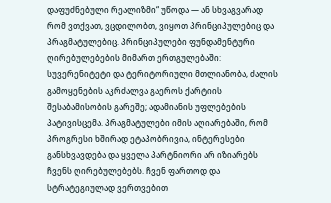დაფუძნებული რეალიზმი“ უწოდა — ან სხვაგვარად რომ ვთქვათ, ვცდილობთ, ვიყოთ პრინციპულებიც და პრაგმატულებიც. პრინციპულები ფუნდამენტური ღირებულებების მიმართ ერთგულებაში: სუვერენიტეტი და ტერიტორიული მთლიანობა, ძალის გამოყენების აკრძალვა გაეროს ქარტიის შესაბამისობის გარეშე; ადამიანის უფლებების პატივისცემა. პრაგმატულები იმის აღიარებაში, რომ პროგრესი ხშირად ეტაპობრივია, ინტერესები განსხვავდება და ყველა პარტნიორი არ იზიარებს ჩვენს ღირებულებებს. ჩვენ ფართოდ და სტრატეგიულად ვერთვებით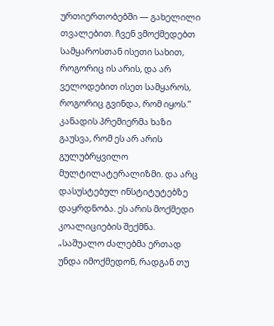ურთიერთობებში — გახელილი თვალებით. ჩვენ ვმოქმედებთ სამყაროსთან ისეთი სახით, როგორიც ის არის, და არ ველოდებით ისეთ სამყაროს, როგორიც გვინდა, რომ იყოს.“ კანადის პრემიერმა ხაზი გაუსვა, რომ ეს არ არის გულუბრყვილო მულტილატერალიზმი. და არც დასუსტებულ ინსტიტუტებზე დაყრდნობა. ეს არის მოქმედი კოალიციების შექმნა. „საშუალო ძალებმა ერთად უნდა იმოქმედონ, რადგან თუ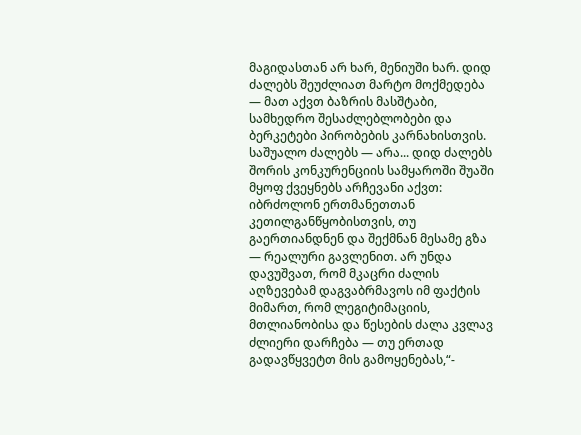მაგიდასთან არ ხარ, მენიუში ხარ. დიდ ძალებს შეუძლიათ მარტო მოქმედება — მათ აქვთ ბაზრის მასშტაბი, სამხედრო შესაძლებლობები და ბერკეტები პირობების კარნახისთვის. საშუალო ძალებს — არა... დიდ ძალებს შორის კონკურენციის სამყაროში შუაში მყოფ ქვეყნებს არჩევანი აქვთ: იბრძოლონ ერთმანეთთან კეთილგანწყობისთვის, თუ გაერთიანდნენ და შექმნან მესამე გზა — რეალური გავლენით. არ უნდა დავუშვათ, რომ მკაცრი ძალის აღზევებამ დაგვაბრმავოს იმ ფაქტის მიმართ, რომ ლეგიტიმაციის, მთლიანობისა და წესების ძალა კვლავ ძლიერი დარჩება — თუ ერთად გადავწყვეტთ მის გამოყენებას,“-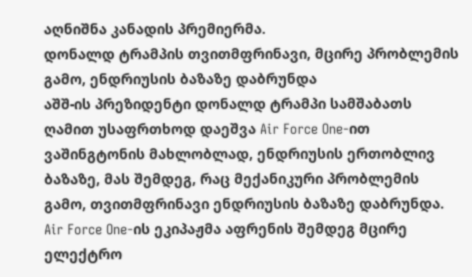აღნიშნა კანადის პრემიერმა.
დონალდ ტრამპის თვითმფრინავი, მცირე პრობლემის გამო, ენდრიუსის ბაზაზე დაბრუნდა
აშშ-ის პრეზიდენტი დონალდ ტრამპი სამშაბათს ღამით უსაფრთხოდ დაეშვა Air Force One-ით ვაშინგტონის მახლობლად, ენდრიუსის ერთობლივ ბაზაზე, მას შემდეგ, რაც მექანიკური პრობლემის გამო, თვითმფრინავი ენდრიუსის ბაზაზე დაბრუნდა. Air Force One-ის ეკიპაჟმა აფრენის შემდეგ მცირე ელექტრო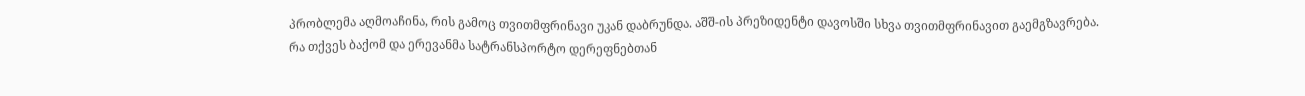პრობლემა აღმოაჩინა, რის გამოც თვითმფრინავი უკან დაბრუნდა. აშშ-ის პრეზიდენტი დავოსში სხვა თვითმფრინავით გაემგზავრება.
რა თქვეს ბაქომ და ერევანმა სატრანსპორტო დერეფნებთან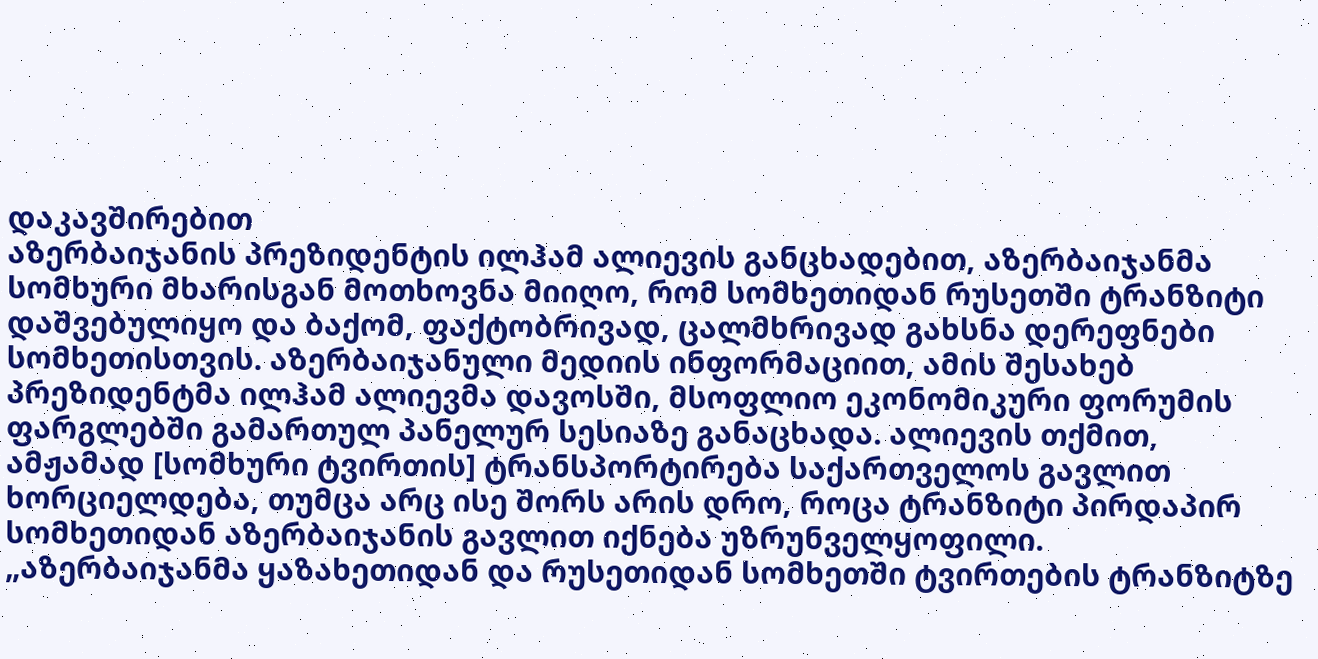დაკავშირებით
აზერბაიჯანის პრეზიდენტის ილჰამ ალიევის განცხადებით, აზერბაიჯანმა სომხური მხარისგან მოთხოვნა მიიღო, რომ სომხეთიდან რუსეთში ტრანზიტი დაშვებულიყო და ბაქომ, ფაქტობრივად, ცალმხრივად გახსნა დერეფნები სომხეთისთვის. აზერბაიჯანული მედიის ინფორმაციით, ამის შესახებ პრეზიდენტმა ილჰამ ალიევმა დავოსში, მსოფლიო ეკონომიკური ფორუმის ფარგლებში გამართულ პანელურ სესიაზე განაცხადა. ალიევის თქმით, ამჟამად [სომხური ტვირთის] ტრანსპორტირება საქართველოს გავლით ხორციელდება, თუმცა არც ისე შორს არის დრო, როცა ტრანზიტი პირდაპირ სომხეთიდან აზერბაიჯანის გავლით იქნება უზრუნველყოფილი. „აზერბაიჯანმა ყაზახეთიდან და რუსეთიდან სომხეთში ტვირთების ტრანზიტზე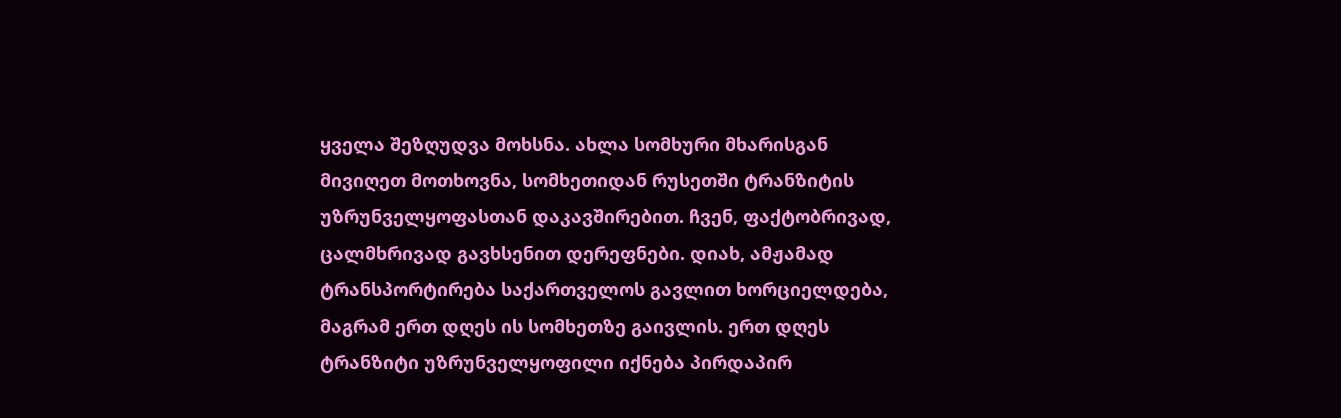ყველა შეზღუდვა მოხსნა. ახლა სომხური მხარისგან მივიღეთ მოთხოვნა, სომხეთიდან რუსეთში ტრანზიტის უზრუნველყოფასთან დაკავშირებით. ჩვენ, ფაქტობრივად, ცალმხრივად გავხსენით დერეფნები. დიახ, ამჟამად ტრანსპორტირება საქართველოს გავლით ხორციელდება, მაგრამ ერთ დღეს ის სომხეთზე გაივლის. ერთ დღეს ტრანზიტი უზრუნველყოფილი იქნება პირდაპირ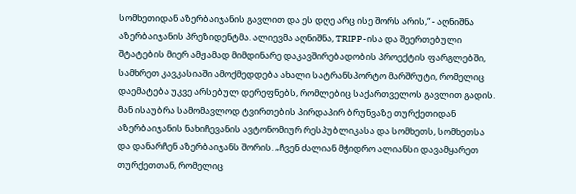სომხეთიდან აზერბაიჯანის გავლით და ეს დღე არც ისე შორს არის,“ - აღნიშნა აზერბაიჯანის პრეზიდენტმა. ალიევმა აღნიშნა, TRIPP-ისა და შეერთებული შტატების მიერ ამჟამად მიმდინარე დაკავშირებადობის პროექტის ფარგლებში, სამხრეთ კავკასიაში ამოქმედდება ახალი სატრანსპორტო მარშრუტი, რომელიც დაემატება უკვე არსებულ დერეფნებს, რომლებიც საქართველოს გავლით გადის. მან ისაუბრა სამომავლოდ ტვირთების პირდაპირ ბრუნვაზე თურქეთიდან აზერბაიჯანის ნახიჩევანის ავტონომიურ რესპუბლიკასა და სომხეთს, სომხეთსა და დანარჩენ აზერბაიჯანს შორის. „ჩვენ ძალიან მჭიდრო ალიანსი დავამყარეთ თურქეთთან, რომელიც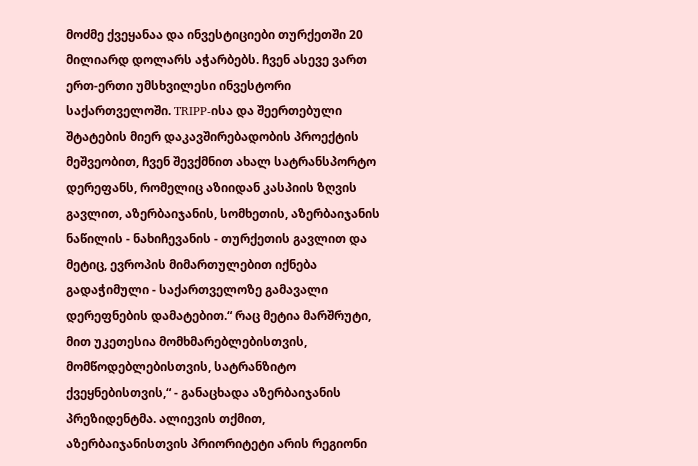მოძმე ქვეყანაა და ინვესტიციები თურქეთში 20 მილიარდ დოლარს აჭარბებს. ჩვენ ასევე ვართ ერთ-ერთი უმსხვილესი ინვესტორი საქართველოში. TRIPP-ისა და შეერთებული შტატების მიერ დაკავშირებადობის პროექტის მეშვეობით, ჩვენ შევქმნით ახალ სატრანსპორტო დერეფანს, რომელიც აზიიდან კასპიის ზღვის გავლით, აზერბაიჯანის, სომხეთის, აზერბაიჯანის ნაწილის - ნახიჩევანის - თურქეთის გავლით და მეტიც, ევროპის მიმართულებით იქნება გადაჭიმული - საქართველოზე გამავალი დერეფნების დამატებით.“ რაც მეტია მარშრუტი, მით უკეთესია მომხმარებლებისთვის, მომწოდებლებისთვის, სატრანზიტო ქვეყნებისთვის,“ - განაცხადა აზერბაიჯანის პრეზიდენტმა. ალიევის თქმით, აზერბაიჯანისთვის პრიორიტეტი არის რეგიონი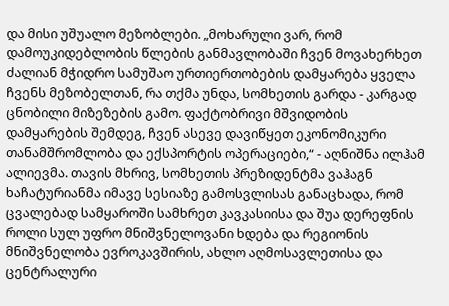და მისი უშუალო მეზობლები. „მოხარული ვარ, რომ დამოუკიდებლობის წლების განმავლობაში ჩვენ მოვახერხეთ ძალიან მჭიდრო სამუშაო ურთიერთობების დამყარება ყველა ჩვენს მეზობელთან, რა თქმა უნდა, სომხეთის გარდა - კარგად ცნობილი მიზეზების გამო. ფაქტობრივი მშვიდობის დამყარების შემდეგ, ჩვენ ასევე დავიწყეთ ეკონომიკური თანამშრომლობა და ექსპორტის ოპერაციები,“ - აღნიშნა ილჰამ ალიევმა. თავის მხრივ, სომხეთის პრეზიდენტმა ვაჰაგნ ხაჩატურიანმა იმავე სესიაზე გამოსვლისას განაცხადა, რომ ცვალებად სამყაროში სამხრეთ კავკასიისა და შუა დერეფნის როლი სულ უფრო მნიშვნელოვანი ხდება და რეგიონის მნიშვნელობა ევროკავშირის, ახლო აღმოსავლეთისა და ცენტრალური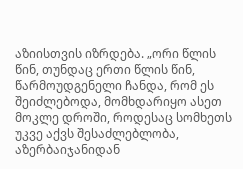აზიისთვის იზრდება. „ორი წლის წინ, თუნდაც ერთი წლის წინ, წარმოუდგენელი ჩანდა, რომ ეს შეიძლებოდა, მომხდარიყო ასეთ მოკლე დროში, როდესაც სომხეთს უკვე აქვს შესაძლებლობა, აზერბაიჯანიდან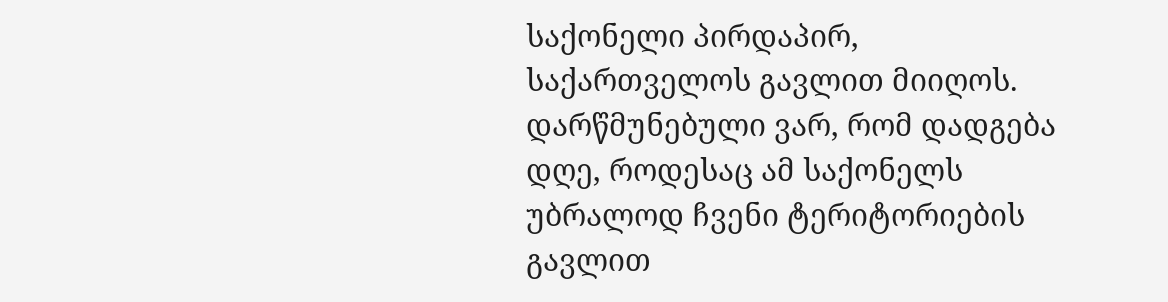საქონელი პირდაპირ, საქართველოს გავლით მიიღოს. დარწმუნებული ვარ, რომ დადგება დღე, როდესაც ამ საქონელს უბრალოდ ჩვენი ტერიტორიების გავლით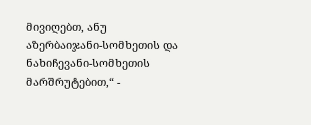მივიღებთ, ანუ აზერბაიჯანი-სომხეთის და ნახიჩევანი-სომხეთის მარშრუტებით,“ -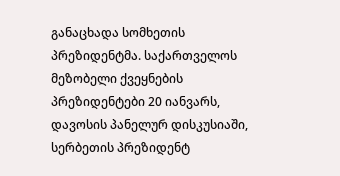განაცხადა სომხეთის პრეზიდენტმა. საქართველოს მეზობელი ქვეყნების პრეზიდენტები 20 იანვარს, დავოსის პანელურ დისკუსიაში, სერბეთის პრეზიდენტ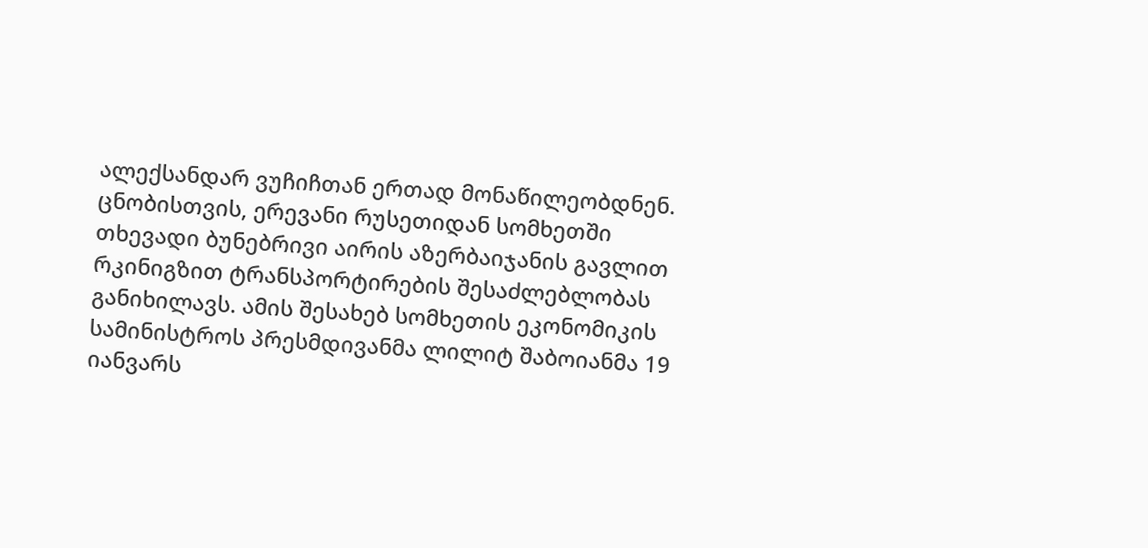ალექსანდარ ვუჩიჩთან ერთად მონაწილეობდნენ. ცნობისთვის, ერევანი რუსეთიდან სომხეთში თხევადი ბუნებრივი აირის აზერბაიჯანის გავლით რკინიგზით ტრანსპორტირების შესაძლებლობას განიხილავს. ამის შესახებ სომხეთის ეკონომიკის სამინისტროს პრესმდივანმა ლილიტ შაბოიანმა 19 იანვარს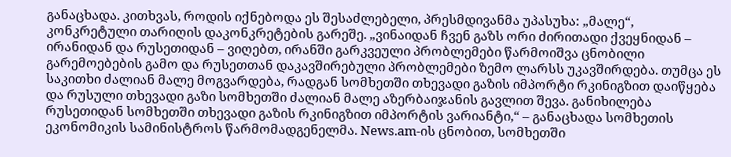განაცხადა. კითხვას, როდის იქნებოდა ეს შესაძლებელი, პრესმდივანმა უპასუხა: „მალე“, კონკრეტული თარიღის დაკონკრეტების გარეშე. „ვინაიდან ჩვენ გაზს ორი ძირითადი ქვეყნიდან – ირანიდან და რუსეთიდან – ვიღებთ, ირანში გარკვეული პრობლემები წარმოიშვა ცნობილი გარემოებების გამო და რუსეთთან დაკავშირებული პრობლემები ზემო ლარსს უკავშირდება. თუმცა ეს საკითხი ძალიან მალე მოგვარდება, რადგან სომხეთში თხევადი გაზის იმპორტი რკინიგზით დაიწყება და რუსული თხევადი გაზი სომხეთში ძალიან მალე აზერბაიჯანის გავლით შევა. განიხილება რუსეთიდან სომხეთში თხევადი გაზის რკინიგზით იმპორტის ვარიანტი,“ – განაცხადა სომხეთის ეკონომიკის სამინისტროს წარმომადგენელმა. News.am-ის ცნობით, სომხეთში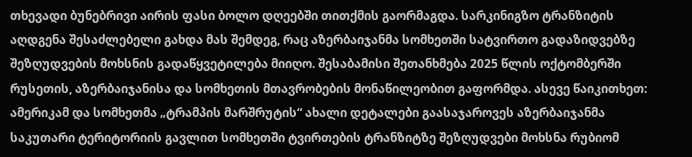თხევადი ბუნებრივი აირის ფასი ბოლო დღეებში თითქმის გაორმაგდა. სარკინიგზო ტრანზიტის აღდგენა შესაძლებელი გახდა მას შემდეგ, რაც აზერბაიჯანმა სომხეთში სატვირთო გადაზიდვებზე შეზღუდვების მოხსნის გადაწყვეტილება მიიღო. შესაბამისი შეთანხმება 2025 წლის ოქტომბერში რუსეთის, აზერბაიჯანისა და სომხეთის მთავრობების მონაწილეობით გაფორმდა. ასევე წაიკითხეთ: ამერიკამ და სომხეთმა „ტრამპის მარშრუტის“ ახალი დეტალები გაასაჯაროვეს აზერბაიჯანმა საკუთარი ტერიტორიის გავლით სომხეთში ტვირთების ტრანზიტზე შეზღუდვები მოხსნა რუბიომ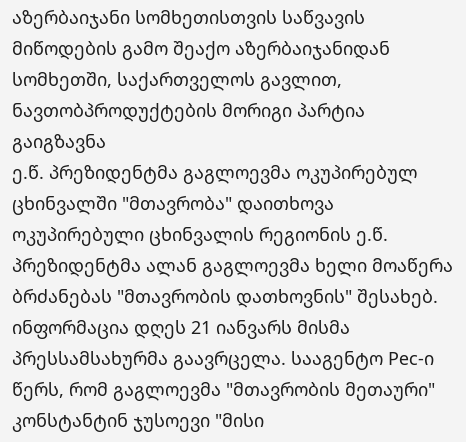აზერბაიჯანი სომხეთისთვის საწვავის მიწოდების გამო შეაქო აზერბაიჯანიდან სომხეთში, საქართველოს გავლით, ნავთობპროდუქტების მორიგი პარტია გაიგზავნა
ე.წ. პრეზიდენტმა გაგლოევმა ოკუპირებულ ცხინვალში "მთავრობა" დაითხოვა
ოკუპირებული ცხინვალის რეგიონის ე.წ. პრეზიდენტმა ალან გაგლოევმა ხელი მოაწერა ბრძანებას "მთავრობის დათხოვნის" შესახებ. ინფორმაცია დღეს 21 იანვარს მისმა პრესსამსახურმა გაავრცელა. სააგენტო Рес-ი წერს, რომ გაგლოევმა "მთავრობის მეთაური" კონსტანტინ ჯუსოევი "მისი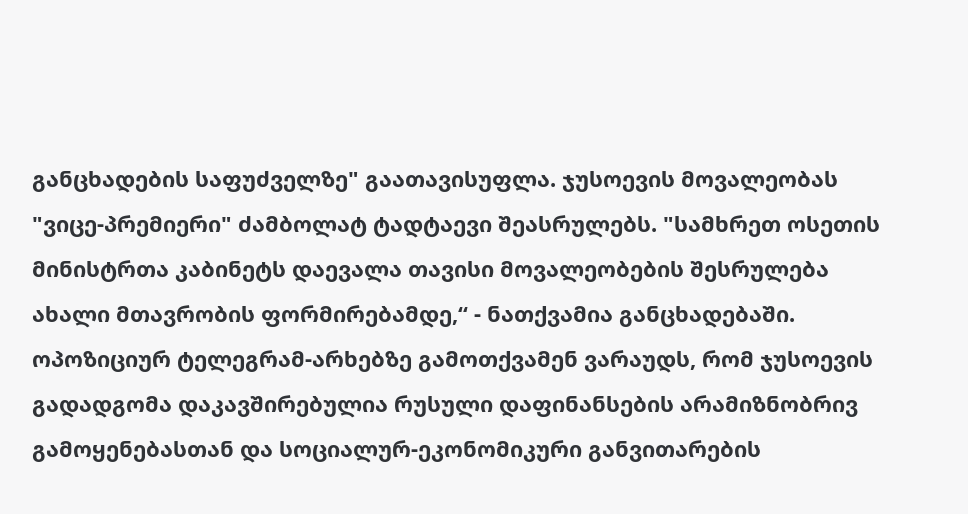განცხადების საფუძველზე" გაათავისუფლა. ჯუსოევის მოვალეობას "ვიცე-პრემიერი" ძამბოლატ ტადტაევი შეასრულებს. "სამხრეთ ოსეთის მინისტრთა კაბინეტს დაევალა თავისი მოვალეობების შესრულება ახალი მთავრობის ფორმირებამდე,“ - ნათქვამია განცხადებაში. ოპოზიციურ ტელეგრამ-არხებზე გამოთქვამენ ვარაუდს, რომ ჯუსოევის გადადგომა დაკავშირებულია რუსული დაფინანსების არამიზნობრივ გამოყენებასთან და სოციალურ-ეკონომიკური განვითარების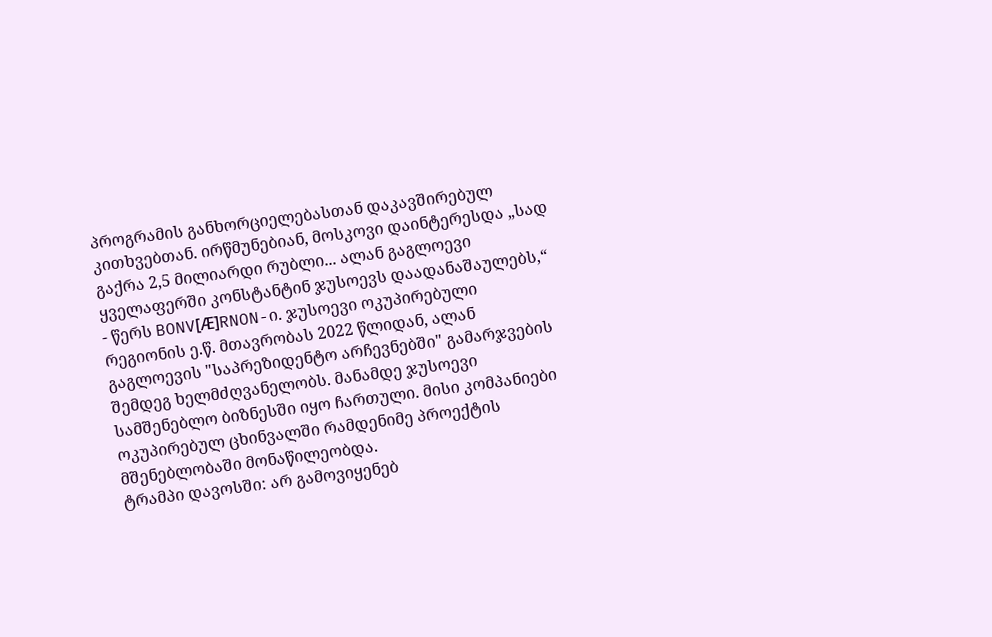პროგრამის განხორციელებასთან დაკავშირებულ კითხვებთან. ირწმუნებიან, მოსკოვი დაინტერესდა „სად გაქრა 2,5 მილიარდი რუბლი... ალან გაგლოევი ყველაფერში კონსტანტინ ჯუსოევს დაადანაშაულებს,“ - წერს BONV[Ӕ]RNON-ი. ჯუსოევი ოკუპირებული რეგიონის ე.წ. მთავრობას 2022 წლიდან, ალან გაგლოევის "საპრეზიდენტო არჩევნებში" გამარჯვების შემდეგ ხელმძღვანელობს. მანამდე ჯუსოევი სამშენებლო ბიზნესში იყო ჩართული. მისი კომპანიები ოკუპირებულ ცხინვალში რამდენიმე პროექტის მშენებლობაში მონაწილეობდა.
ტრამპი დავოსში: არ გამოვიყენებ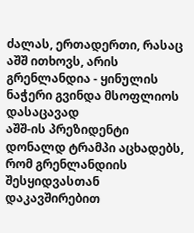ძალას, ერთადერთი, რასაც აშშ ითხოვს, არის გრენლანდია - ყინულის ნაჭერი გვინდა მსოფლიოს დასაცავად
აშშ-ის პრეზიდენტი დონალდ ტრამპი აცხადებს, რომ გრენლანდიის შესყიდვასთან დაკავშირებით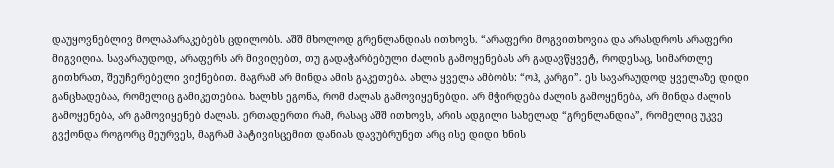დაუყოვნებლივ მოლაპარაკებებს ცდილობს. აშშ მხოლოდ გრენლანდიას ითხოვს. “არაფერი მოგვითხოვია და არასდროს არაფერი მიგვიღია. სავარაუდოდ, არაფერს არ მივიღებთ, თუ გადაჭარბებული ძალის გამოყენებას არ გადავწყვეტ, როდესაც, სიმართლე გითხრათ, შეუჩერებელი ვიქნებით. მაგრამ არ მინდა ამის გაკეთება. ახლა ყველა ამბობს: “ოჰ, კარგი”. ეს სავარაუდოდ ყველაზე დიდი განცხადებაა, რომელიც გამიკეთებია. ხალხს ეგონა, რომ ძალას გამოვიყენებდი. არ მჭირდება ძალის გამოყენება, არ მინდა ძალის გამოყენება, არ გამოვიყენებ ძალას. ერთადერთი რამ, რასაც აშშ ითხოვს, არის ადგილი სახელად “გრენლანდია”, რომელიც უკვე გვქონდა როგორც მეურვეს, მაგრამ პატივისცემით დანიას დავუბრუნეთ არც ისე დიდი ხნის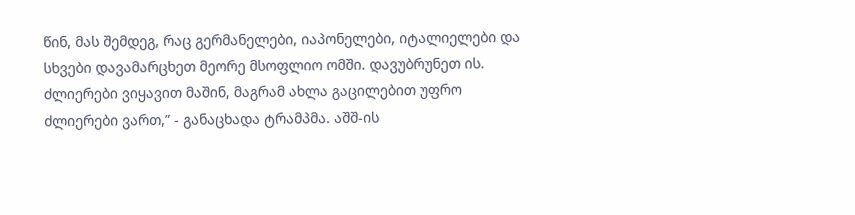წინ, მას შემდეგ, რაც გერმანელები, იაპონელები, იტალიელები და სხვები დავამარცხეთ მეორე მსოფლიო ომში. დავუბრუნეთ ის. ძლიერები ვიყავით მაშინ, მაგრამ ახლა გაცილებით უფრო ძლიერები ვართ,” - განაცხადა ტრამპმა. აშშ-ის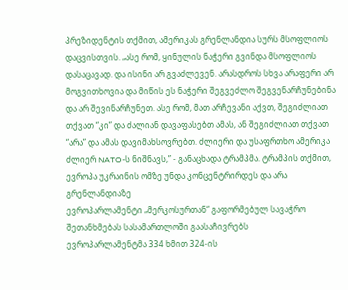პრეზიდენტის თქმით, ამერიკას გრენლანდია სურს მსოფლიოს დაცვისთვის. „ასე რომ, ყინულის ნაჭერი გვინდა მსოფლიოს დასაცავად. და ისინი არ გვაძლევენ. არასდროს სხვა არაფერი არ მოგვითხოვია და მიწის ეს ნაჭერი შეგვეძლო შეგვენარჩუნებინა და არ შევინარჩუნეთ. ასე რომ, მათ არჩევანი აქვთ, შეგიძლიათ თქვათ “კი” და ძალიან დავაფასებთ ამას, ან შეგიძლიათ თქვათ “არა” და ამას დავიმახსოვრებთ. ძლიერი და უსაფრთხო ამერიკა ძლიერ NATO-ს ნიშნავს,” - განაცხადა ტრამპმა. ტრამპის თქმით, ევროპა უკრაინის ომზე უნდა კონცენტრირდეს და არა გრენლანდიაზე
ევროპარლამენტი „მერკოსურთან“ გაფორმებულ სავაჭრო შეთანხმებას სასამართლოში გაასაჩივრებს
ევროპარლამენტმა 334 ხმით 324-ის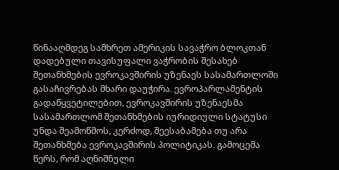წინააღმდეგ სამხრეთ ამერიკის სავაჭრო ბლოკთან დადებული თავისუფალი ვაჭრობის შესახებ შეთანხმების ევროკავშირის უზენაეს სასამართლოში გასაჩივრებას მხარი დაუჭირა. ევროპარლამენტის გადაწყვეტილებით, ევროკავშირის უზენაესმა სასამართლომ შეთანხმების იურიდიული სტატუსი უნდა შეამოწმოს, კერძოდ, შეესაბამება თუ არა შეთანხმება ევროკავშირის პოლიტიკას. გამოცემა წერს, რომ აღნიშნული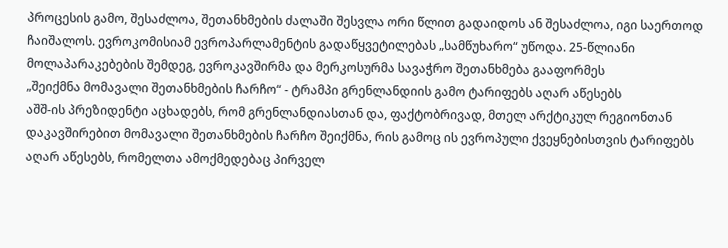პროცესის გამო, შესაძლოა, შეთანხმების ძალაში შესვლა ორი წლით გადაიდოს ან შესაძლოა, იგი საერთოდ ჩაიშალოს. ევროკომისიამ ევროპარლამენტის გადაწყვეტილებას „სამწუხარო“ უწოდა. 25-წლიანი მოლაპარაკებების შემდეგ, ევროკავშირმა და მერკოსურმა სავაჭრო შეთანხმება გააფორმეს
„შეიქმნა მომავალი შეთანხმების ჩარჩო“ - ტრამპი გრენლანდიის გამო ტარიფებს აღარ აწესებს
აშშ-ის პრეზიდენტი აცხადებს, რომ გრენლანდიასთან და, ფაქტობრივად, მთელ არქტიკულ რეგიონთან დაკავშირებით მომავალი შეთანხმების ჩარჩო შეიქმნა, რის გამოც ის ევროპული ქვეყნებისთვის ტარიფებს აღარ აწესებს, რომელთა ამოქმედებაც პირველ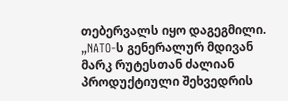თებერვალს იყო დაგეგმილი. „NATO-ს გენერალურ მდივან მარკ რუტესთან ძალიან პროდუქტიული შეხვედრის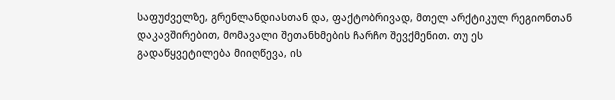საფუძველზე, გრენლანდიასთან და, ფაქტობრივად, მთელ არქტიკულ რეგიონთან დაკავშირებით, მომავალი შეთანხმების ჩარჩო შევქმენით. თუ ეს გადაწყვეტილება მიიღწევა, ის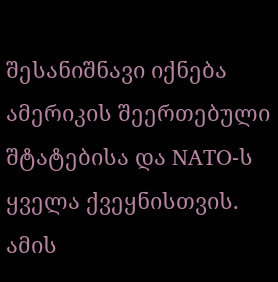შესანიშნავი იქნება ამერიკის შეერთებული შტატებისა და NATO-ს ყველა ქვეყნისთვის. ამის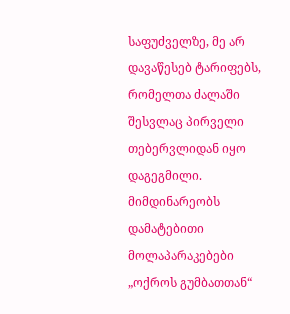საფუძველზე, მე არ დავაწესებ ტარიფებს, რომელთა ძალაში შესვლაც პირველი თებერვლიდან იყო დაგეგმილი. მიმდინარეობს დამატებითი მოლაპარაკებები „ოქროს გუმბათთან“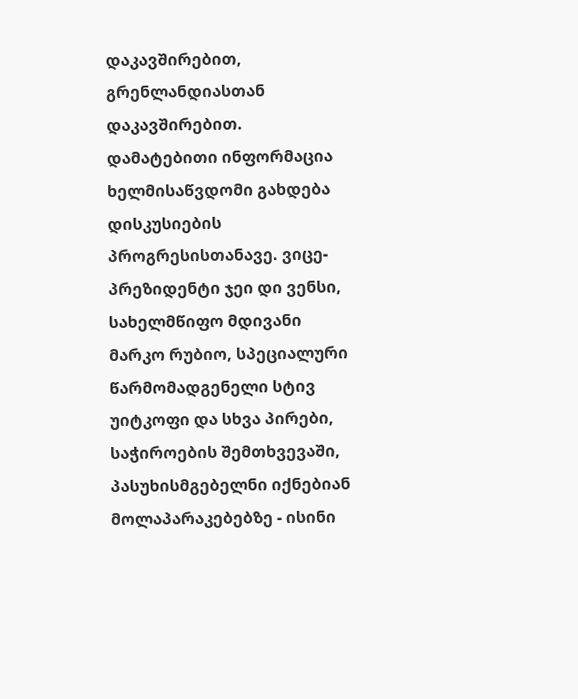დაკავშირებით, გრენლანდიასთან დაკავშირებით. დამატებითი ინფორმაცია ხელმისაწვდომი გახდება დისკუსიების პროგრესისთანავე. ვიცე-პრეზიდენტი ჯეი დი ვენსი, სახელმწიფო მდივანი მარკო რუბიო, სპეციალური წარმომადგენელი სტივ უიტკოფი და სხვა პირები, საჭიროების შემთხვევაში, პასუხისმგებელნი იქნებიან მოლაპარაკებებზე - ისინი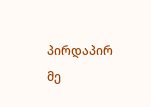პირდაპირ მე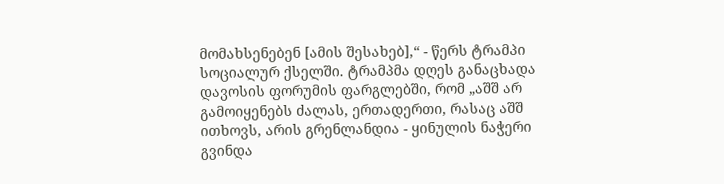მომახსენებენ [ამის შესახებ],“ - წერს ტრამპი სოციალურ ქსელში. ტრამპმა დღეს განაცხადა დავოსის ფორუმის ფარგლებში, რომ „აშშ არ გამოიყენებს ძალას, ერთადერთი, რასაც აშშ ითხოვს, არის გრენლანდია - ყინულის ნაჭერი გვინდა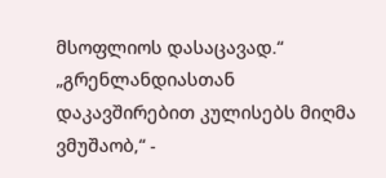მსოფლიოს დასაცავად.“ „გრენლანდიასთან დაკავშირებით კულისებს მიღმა ვმუშაობ,“ -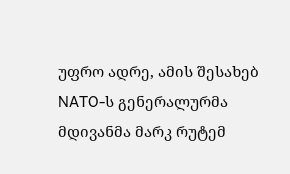უფრო ადრე, ამის შესახებ NATO-ს გენერალურმა მდივანმა მარკ რუტემ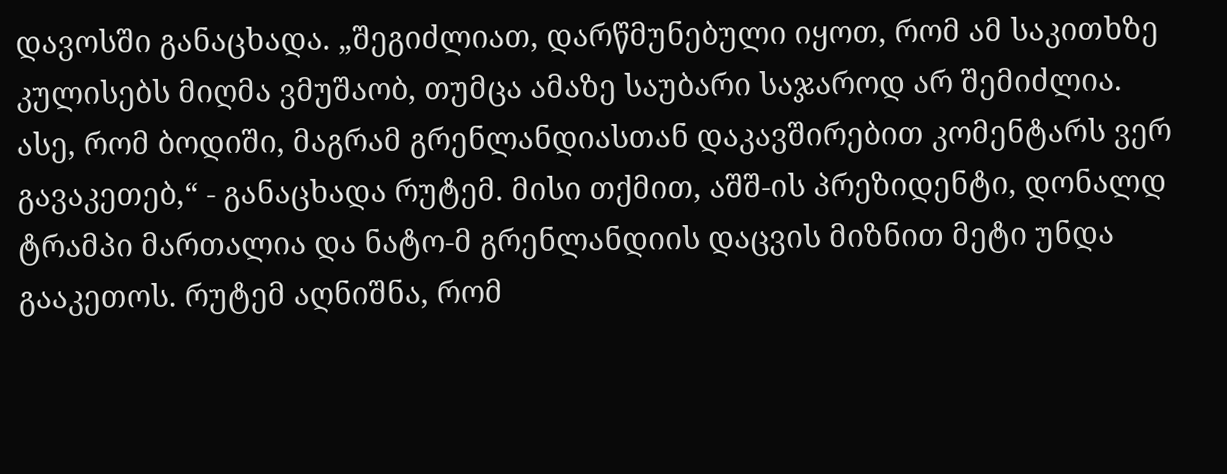დავოსში განაცხადა. „შეგიძლიათ, დარწმუნებული იყოთ, რომ ამ საკითხზე კულისებს მიღმა ვმუშაობ, თუმცა ამაზე საუბარი საჯაროდ არ შემიძლია. ასე, რომ ბოდიში, მაგრამ გრენლანდიასთან დაკავშირებით კომენტარს ვერ გავაკეთებ,“ - განაცხადა რუტემ. მისი თქმით, აშშ-ის პრეზიდენტი, დონალდ ტრამპი მართალია და ნატო-მ გრენლანდიის დაცვის მიზნით მეტი უნდა გააკეთოს. რუტემ აღნიშნა, რომ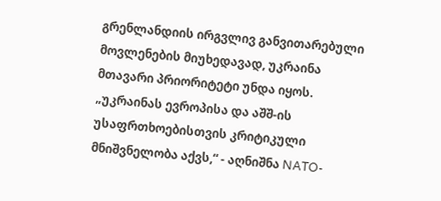გრენლანდიის ირგვლივ განვითარებული მოვლენების მიუხედავად, უკრაინა მთავარი პრიორიტეტი უნდა იყოს. „უკრაინას ევროპისა და აშშ-ის უსაფრთხოებისთვის კრიტიკული მნიშვნელობა აქვს,“ - აღნიშნა NATO-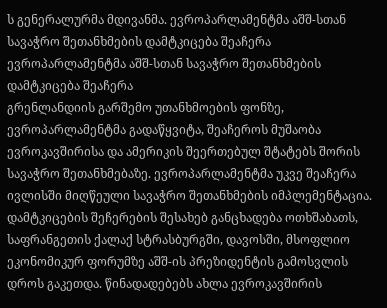ს გენერალურმა მდივანმა. ევროპარლამენტმა აშშ-სთან სავაჭრო შეთანხმების დამტკიცება შეაჩერა
ევროპარლამენტმა აშშ-სთან სავაჭრო შეთანხმების დამტკიცება შეაჩერა
გრენლანდიის გარშემო უთანხმოების ფონზე, ევროპარლამენტმა გადაწყვიტა, შეაჩეროს მუშაობა ევროკავშირისა და ამერიკის შეერთებულ შტატებს შორის სავაჭრო შეთანხმებაზე. ევროპარლამენტმა უკვე შეაჩერა ივლისში მიღწეული სავაჭრო შეთანხმების იმპლემენტაცია. დამტკიცების შეჩერების შესახებ განცხადება ოთხშაბათს, საფრანგეთის ქალაქ სტრასბურგში, დავოსში, მსოფლიო ეკონომიკურ ფორუმზე აშშ-ის პრეზიდენტის გამოსვლის დროს გაკეთდა. წინადადებებს ახლა ევროკავშირის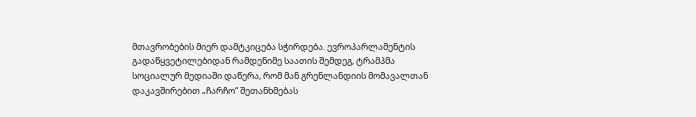მთავრობების მიერ დამტკიცება სჭირდება. ევროპარლამენტის გადაწყვეტილებიდან რამდენიმე საათის შემდეგ, ტრამპმა სოციალურ მედიაში დაწერა, რომ მან გრენლანდიის მომავალთან დაკავშირებით „ჩარჩო“ შეთანხმებას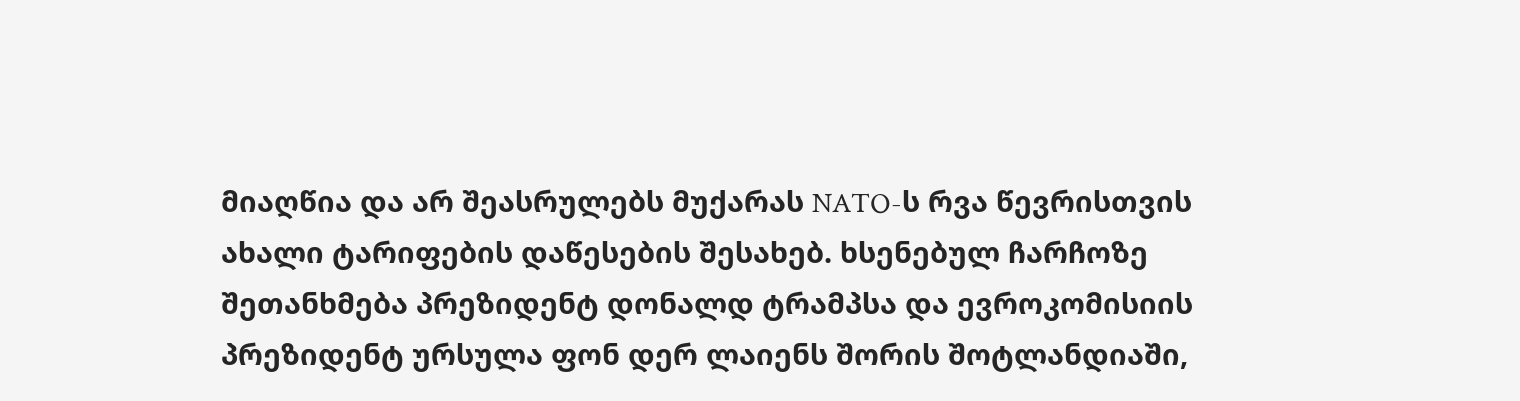მიაღწია და არ შეასრულებს მუქარას NATO-ს რვა წევრისთვის ახალი ტარიფების დაწესების შესახებ. ხსენებულ ჩარჩოზე შეთანხმება პრეზიდენტ დონალდ ტრამპსა და ევროკომისიის პრეზიდენტ ურსულა ფონ დერ ლაიენს შორის შოტლანდიაში,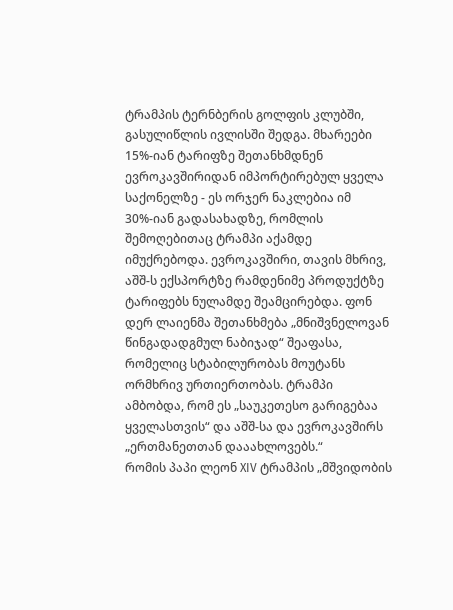ტრამპის ტერნბერის გოლფის კლუბში, გასულიწლის ივლისში შედგა. მხარეები 15%-იან ტარიფზე შეთანხმდნენ ევროკავშირიდან იმპორტირებულ ყველა საქონელზე - ეს ორჯერ ნაკლებია იმ 30%-იან გადასახადზე, რომლის შემოღებითაც ტრამპი აქამდე იმუქრებოდა. ევროკავშირი, თავის მხრივ, აშშ-ს ექსპორტზე რამდენიმე პროდუქტზე ტარიფებს ნულამდე შეამცირებდა. ფონ დერ ლაიენმა შეთანხმება „მნიშვნელოვან წინგადადგმულ ნაბიჯად“ შეაფასა, რომელიც სტაბილურობას მოუტანს ორმხრივ ურთიერთობას. ტრამპი ამბობდა, რომ ეს „საუკეთესო გარიგებაა ყველასთვის“ და აშშ-სა და ევროკავშირს „ერთმანეთთან დააახლოვებს.“
რომის პაპი ლეონ XIV ტრამპის „მშვიდობის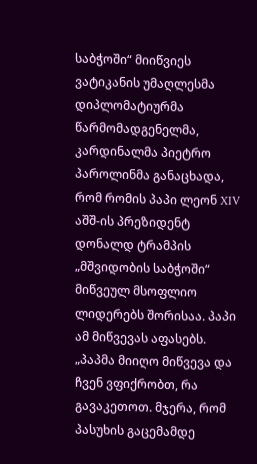საბჭოში“ მიიწვიეს
ვატიკანის უმაღლესმა დიპლომატიურმა წარმომადგენელმა, კარდინალმა პიეტრო პაროლინმა განაცხადა, რომ რომის პაპი ლეონ XIV აშშ-ის პრეზიდენტ დონალდ ტრამპის „მშვიდობის საბჭოში“ მიწვეულ მსოფლიო ლიდერებს შორისაა. პაპი ამ მიწვევას აფასებს. „პაპმა მიიღო მიწვევა და ჩვენ ვფიქრობთ, რა გავაკეთოთ. მჯერა, რომ პასუხის გაცემამდე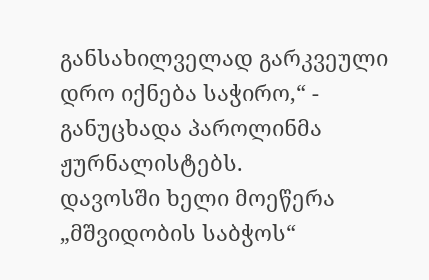განსახილველად გარკვეული დრო იქნება საჭირო,“ - განუცხადა პაროლინმა ჟურნალისტებს.
დავოსში ხელი მოეწერა „მშვიდობის საბჭოს“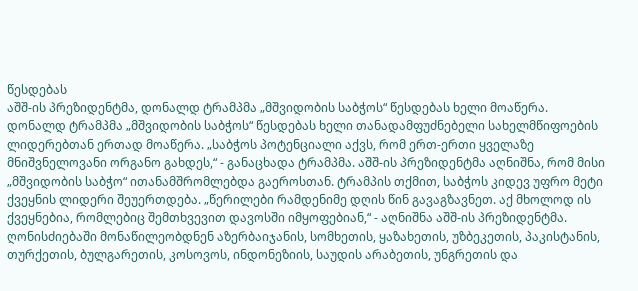წესდებას
აშშ-ის პრეზიდენტმა, დონალდ ტრამპმა „მშვიდობის საბჭოს“ წესდებას ხელი მოაწერა. დონალდ ტრამპმა „მშვიდობის საბჭოს“ წესდებას ხელი თანადამფუძნებელი სახელმწიფოების ლიდერებთან ერთად მოაწერა. „საბჭოს პოტენციალი აქვს, რომ ერთ-ერთი ყველაზე მნიშვნელოვანი ორგანო გახდეს,“ - განაცხადა ტრამპმა. აშშ-ის პრეზიდენტმა აღნიშნა, რომ მისი „მშვიდობის საბჭო“ ითანამშრომლებდა გაეროსთან. ტრამპის თქმით, საბჭოს კიდევ უფრო მეტი ქვეყნის ლიდერი შეუერთდება. „წერილები რამდენიმე დღის წინ გავაგზავნეთ. აქ მხოლოდ ის ქვეყნებია, რომლებიც შემთხვევით დავოსში იმყოფებიან,“ - აღნიშნა აშშ-ის პრეზიდენტმა. ღონისძიებაში მონაწილეობდნენ აზერბაიჯანის, სომხეთის, ყაზახეთის, უზბეკეთის, პაკისტანის, თურქეთის, ბულგარეთის, კოსოვოს, ინდონეზიის, საუდის არაბეთის, უნგრეთის და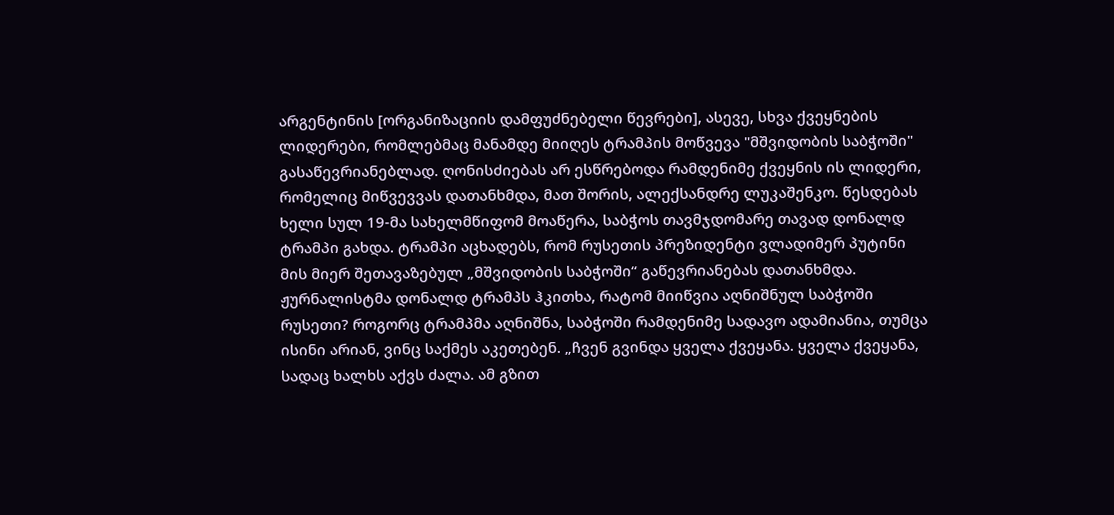არგენტინის [ორგანიზაციის დამფუძნებელი წევრები], ასევე, სხვა ქვეყნების ლიდერები, რომლებმაც მანამდე მიიღეს ტრამპის მოწვევა "მშვიდობის საბჭოში" გასაწევრიანებლად. ღონისძიებას არ ესწრებოდა რამდენიმე ქვეყნის ის ლიდერი, რომელიც მიწვევვას დათანხმდა, მათ შორის, ალექსანდრე ლუკაშენკო. წესდებას ხელი სულ 19-მა სახელმწიფომ მოაწერა, საბჭოს თავმჯდომარე თავად დონალდ ტრამპი გახდა. ტრამპი აცხადებს, რომ რუსეთის პრეზიდენტი ვლადიმერ პუტინი მის მიერ შეთავაზებულ „მშვიდობის საბჭოში“ გაწევრიანებას დათანხმდა. ჟურნალისტმა დონალდ ტრამპს ჰკითხა, რატომ მიიწვია აღნიშნულ საბჭოში რუსეთი? როგორც ტრამპმა აღნიშნა, საბჭოში რამდენიმე სადავო ადამიანია, თუმცა ისინი არიან, ვინც საქმეს აკეთებენ. „ჩვენ გვინდა ყველა ქვეყანა. ყველა ქვეყანა, სადაც ხალხს აქვს ძალა. ამ გზით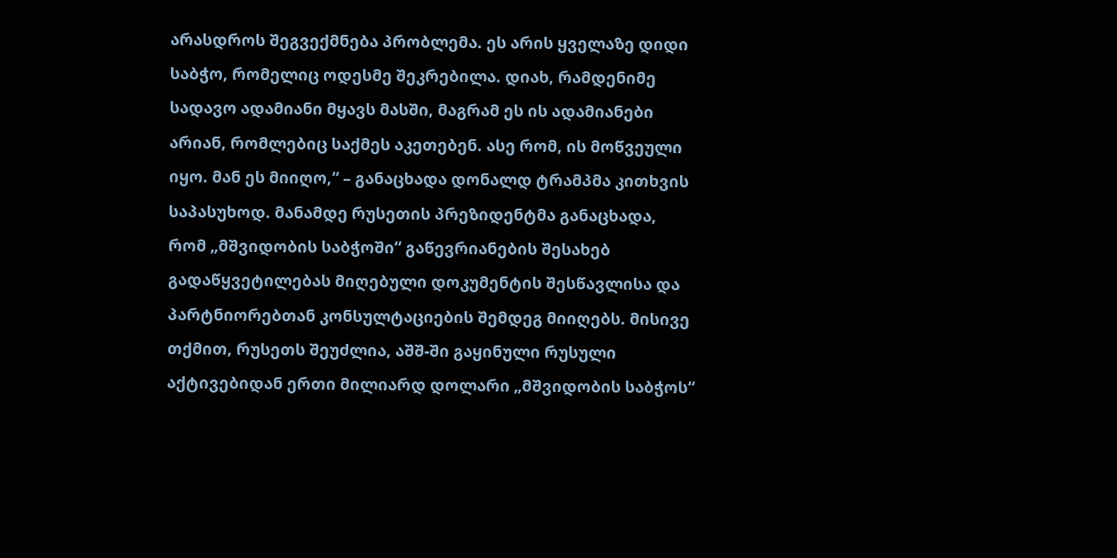არასდროს შეგვექმნება პრობლემა. ეს არის ყველაზე დიდი საბჭო, რომელიც ოდესმე შეკრებილა. დიახ, რამდენიმე სადავო ადამიანი მყავს მასში, მაგრამ ეს ის ადამიანები არიან, რომლებიც საქმეს აკეთებენ. ასე რომ, ის მოწვეული იყო. მან ეს მიიღო,“ – განაცხადა დონალდ ტრამპმა კითხვის საპასუხოდ. მანამდე რუსეთის პრეზიდენტმა განაცხადა, რომ „მშვიდობის საბჭოში“ გაწევრიანების შესახებ გადაწყვეტილებას მიღებული დოკუმენტის შესწავლისა და პარტნიორებთან კონსულტაციების შემდეგ მიიღებს. მისივე თქმით, რუსეთს შეუძლია, აშშ-ში გაყინული რუსული აქტივებიდან ერთი მილიარდ დოლარი „მშვიდობის საბჭოს“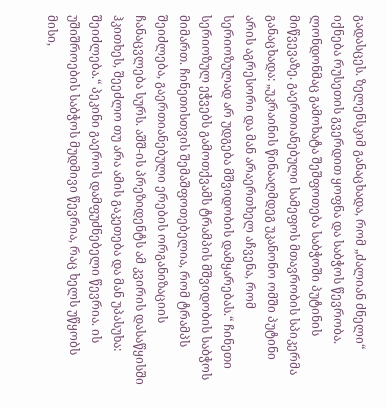გადასცეს. ზელენსკიმ განაცხადა, რომ „ძალიან ძნელი“ იქნება რუსეთის გვერდით ყოფნა და საბჭოს წევრობა. ლონდონმაც გამოხატა შეშფოთება საბჭოში პუტინის მიწვევაზე. გაერთიანებული სამეფოს მთავრობის სპიკერმა განაცხადა: „უკრაინის წინააღმდეგ უკანონო ომში პუტინი არის აგრესორი და მან არაერთხელ აჩვენა, რომ სერიოზულად არ უდგება მშვიდობის დამყარებას.“ ჩინეთი სერიოზულ ეჭვებს გამოთქვამს ტრამპის მშვიდობის საბჭოს მიმართ. ჩინეთისთვის შემაშფოთებელია, რომ ტრამპს შეიძლება, გაერთიანებული ერების ორგანიზაციის ჩანაცვლება სურს. აშშ-ის პრეზიდენტს ამ კვირის დასაწყისში ჰკითხეს, შეეძლო თუ არა ამის გაკეთება და მან უპასუხა: შეიძლება.“ პეკინი გაეროს დამფუძნებელი წევრია. ის უშიშროების საბჭოს მუდმივი წევრია, რაც ხელს უწყობს მისი,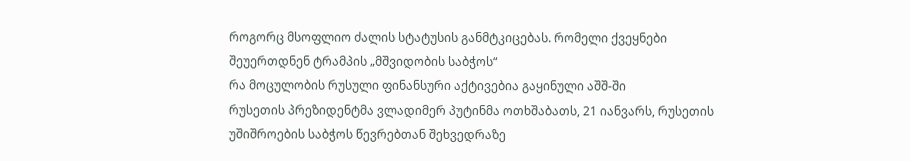როგორც მსოფლიო ძალის სტატუსის განმტკიცებას. რომელი ქვეყნები შეუერთდნენ ტრამპის „მშვიდობის საბჭოს“
რა მოცულობის რუსული ფინანსური აქტივებია გაყინული აშშ-ში
რუსეთის პრეზიდენტმა ვლადიმერ პუტინმა ოთხშაბათს, 21 იანვარს, რუსეთის უშიშროების საბჭოს წევრებთან შეხვედრაზე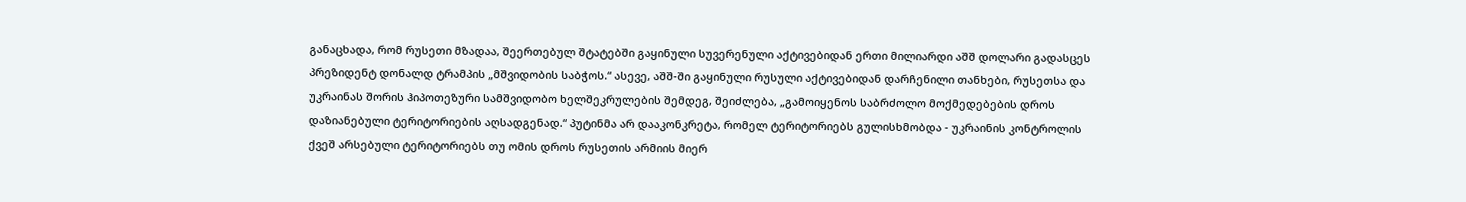განაცხადა, რომ რუსეთი მზადაა, შეერთებულ შტატებში გაყინული სუვერენული აქტივებიდან ერთი მილიარდი აშშ დოლარი გადასცეს პრეზიდენტ დონალდ ტრამპის „მშვიდობის საბჭოს.“ ასევე, აშშ-ში გაყინული რუსული აქტივებიდან დარჩენილი თანხები, რუსეთსა და უკრაინას შორის ჰიპოთეზური სამშვიდობო ხელშეკრულების შემდეგ, შეიძლება, „გამოიყენოს საბრძოლო მოქმედებების დროს დაზიანებული ტერიტორიების აღსადგენად.“ პუტინმა არ დააკონკრეტა, რომელ ტერიტორიებს გულისხმობდა - უკრაინის კონტროლის ქვეშ არსებული ტერიტორიებს თუ ომის დროს რუსეთის არმიის მიერ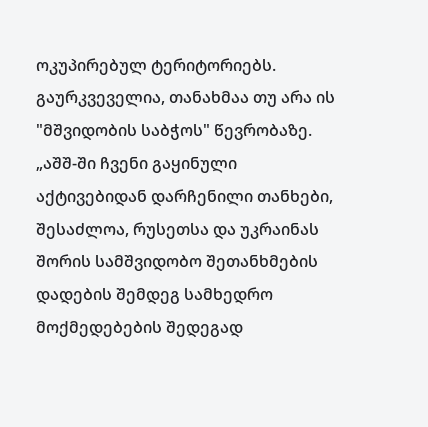ოკუპირებულ ტერიტორიებს. გაურკვეველია, თანახმაა თუ არა ის "მშვიდობის საბჭოს" წევრობაზე. „აშშ-ში ჩვენი გაყინული აქტივებიდან დარჩენილი თანხები, შესაძლოა, რუსეთსა და უკრაინას შორის სამშვიდობო შეთანხმების დადების შემდეგ სამხედრო მოქმედებების შედეგად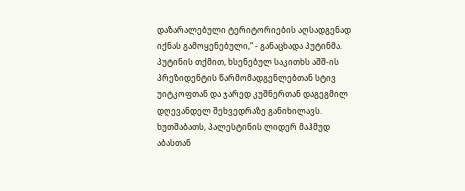დაზარალებული ტერიტორიების აღსადგენად იქნას გამოყენებული,“ - განაცხადა პუტინმა. პუტინის თქმით, ხსენებულ საკითხს აშშ-ის პრეზიდენტის წარმომადგენლებთან სტივ უიტკოფთან და ჯარედ კუშნერთან დაგეგმილ დღევანდელ შეხვედრაზე განიხილავს. ხუთშაბათს, პალესტინის ლიდერ მაჰმუდ აბასთან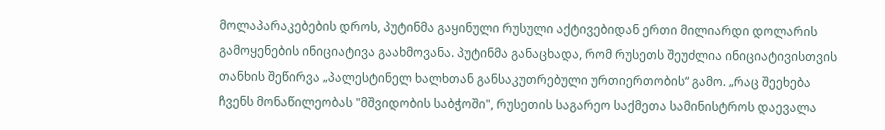მოლაპარაკებების დროს, პუტინმა გაყინული რუსული აქტივებიდან ერთი მილიარდი დოლარის გამოყენების ინიციატივა გაახმოვანა. პუტინმა განაცხადა, რომ რუსეთს შეუძლია ინიციატივისთვის თანხის შეწირვა „პალესტინელ ხალხთან განსაკუთრებული ურთიერთობის“ გამო. „რაც შეეხება ჩვენს მონაწილეობას "მშვიდობის საბჭოში", რუსეთის საგარეო საქმეთა სამინისტროს დაევალა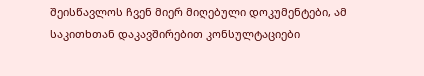შეისწავლოს ჩვენ მიერ მიღებული დოკუმენტები, ამ საკითხთან დაკავშირებით კონსულტაციები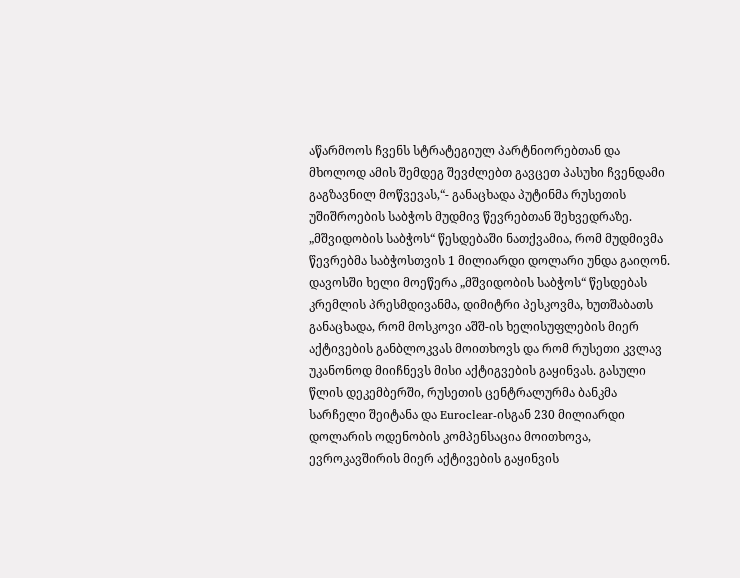აწარმოოს ჩვენს სტრატეგიულ პარტნიორებთან და მხოლოდ ამის შემდეგ შევძლებთ გავცეთ პასუხი ჩვენდამი გაგზავნილ მოწვევას,“- განაცხადა პუტინმა რუსეთის უშიშროების საბჭოს მუდმივ წევრებთან შეხვედრაზე. „მშვიდობის საბჭოს“ წესდებაში ნათქვამია, რომ მუდმივმა წევრებმა საბჭოსთვის 1 მილიარდი დოლარი უნდა გაიღონ. დავოსში ხელი მოეწერა „მშვიდობის საბჭოს“ წესდებას კრემლის პრესმდივანმა, დიმიტრი პესკოვმა, ხუთშაბათს განაცხადა, რომ მოსკოვი აშშ-ის ხელისუფლების მიერ აქტივების განბლოკვას მოითხოვს და რომ რუსეთი კვლავ უკანონოდ მიიჩნევს მისი აქტიგვების გაყინვას. გასული წლის დეკემბერში, რუსეთის ცენტრალურმა ბანკმა სარჩელი შეიტანა და Euroclear-ისგან 230 მილიარდი დოლარის ოდენობის კომპენსაცია მოითხოვა, ევროკავშირის მიერ აქტივების გაყინვის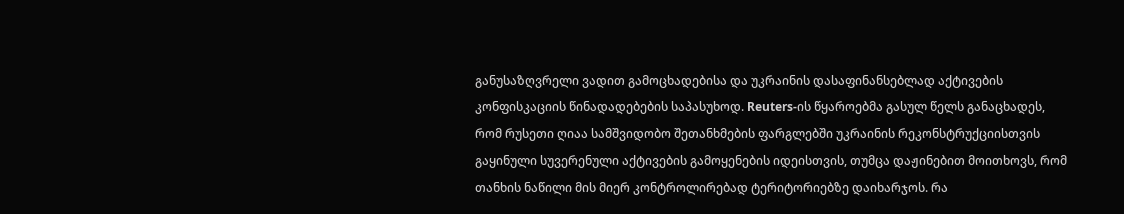განუსაზღვრელი ვადით გამოცხადებისა და უკრაინის დასაფინანსებლად აქტივების კონფისკაციის წინადადებების საპასუხოდ. Reuters-ის წყაროებმა გასულ წელს განაცხადეს, რომ რუსეთი ღიაა სამშვიდობო შეთანხმების ფარგლებში უკრაინის რეკონსტრუქციისთვის გაყინული სუვერენული აქტივების გამოყენების იდეისთვის, თუმცა დაჟინებით მოითხოვს, რომ თანხის ნაწილი მის მიერ კონტროლირებად ტერიტორიებზე დაიხარჯოს. რა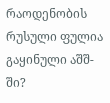რაოდენობის რუსული ფულია გაყინული აშშ-ში?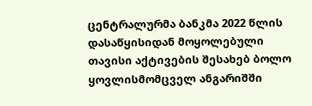ცენტრალურმა ბანკმა 2022 წლის დასაწყისიდან მოყოლებული თავისი აქტივების შესახებ ბოლო ყოვლისმომცველ ანგარიშში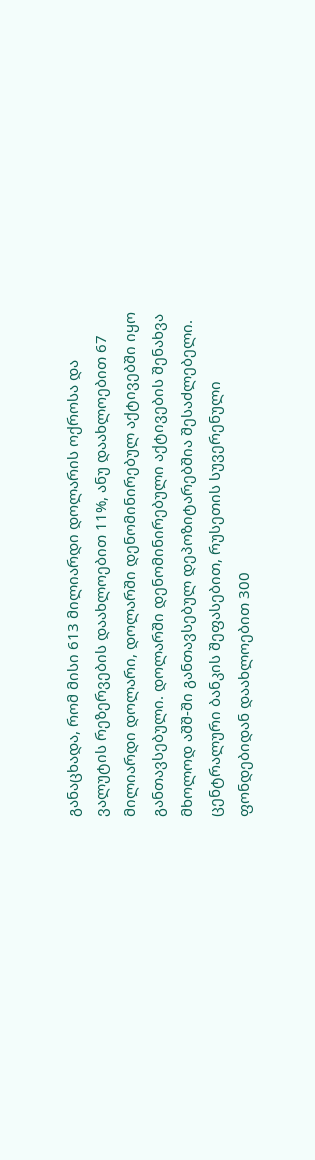განაცხადა, რომ მისი 613 მილიარდი დოლარის ოქროსა და ვალუტის რეზერვების დაახლოებით 11%, ანუ დაახლოებით 67 მილიარდი დოლარი, დოლარში დენომინირებულ აქტივებში იყო განთავსებული. დოლარში დენომინირებული აქტივების შენახვა მხოლოდ აშშ-ში განთავსებულ დეპოზიტარებშია შესაძლებელი. ცენტრალური ბანკის შეფასებით, რუსეთის სუვერენული ფონდებიდან დაახლოებით 300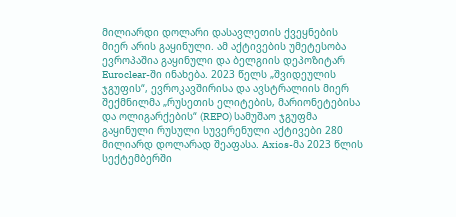მილიარდი დოლარი დასავლეთის ქვეყნების მიერ არის გაყინული. ამ აქტივების უმეტესობა ევროპაშია გაყინული და ბელგიის დეპოზიტარ Euroclear-ში ინახება. 2023 წელს „შვიდეულის ჯგუფის“, ევროკავშირისა და ავსტრალიის მიერ შექმნილმა „რუსეთის ელიტების, მარიონეტებისა და ოლიგარქების“ (REPO) სამუშაო ჯგუფმა გაყინული რუსული სუვერენული აქტივები 280 მილიარდ დოლარად შეაფასა. Axios-მა 2023 წლის სექტემბერში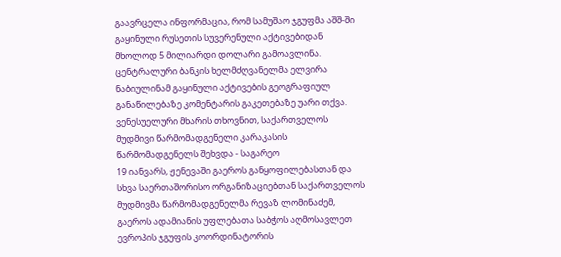გაავრცელა ინფორმაცია, რომ სამუშაო ჯგუფმა აშშ-ში გაყინული რუსეთის სუვერენული აქტივებიდან მხოლოდ 5 მილიარდი დოლარი გამოავლინა. ცენტრალური ბანკის ხელმძღვანელმა ელვირა ნაბიულინამ გაყინული აქტივების გეოგრაფიულ განაწილებაზე კომენტარის გაკეთებაზე უარი თქვა.
ვენესუელური მხარის თხოვნით, საქართველოს მუდმივი წარმომადგენელი კარაკასის წარმომადგენელს შეხვდა - საგარეო
19 იანვარს, ჟენევაში გაეროს განყოფილებასთან და სხვა საერთაშორისო ორგანიზაციებთან საქართველოს მუდმივმა წარმომადგენელმა რევაზ ლომინაძემ, გაეროს ადამიანის უფლებათა საბჭოს აღმოსავლეთ ევროპის ჯგუფის კოორდინატორის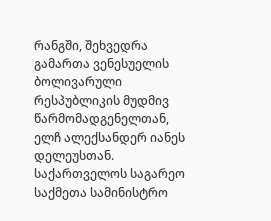რანგში, შეხვედრა გამართა ვენესუელის ბოლივარული რესპუბლიკის მუდმივ წარმომადგენელთან, ელჩ ალექსანდერ იანეს დელეუსთან. საქართველოს საგარეო საქმეთა სამინისტრო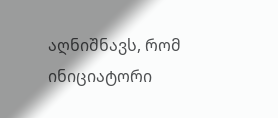აღნიშნავს, რომ ინიციატორი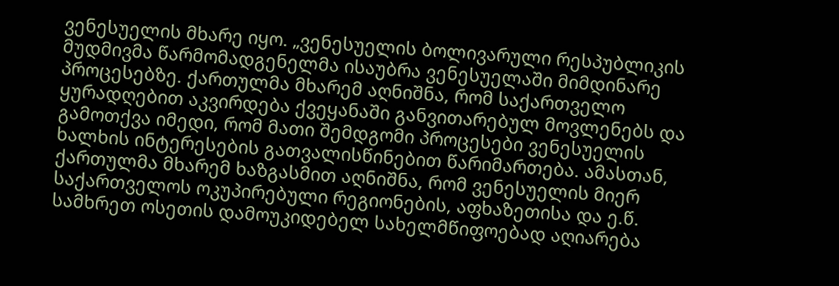ვენესუელის მხარე იყო. „ვენესუელის ბოლივარული რესპუბლიკის მუდმივმა წარმომადგენელმა ისაუბრა ვენესუელაში მიმდინარე პროცესებზე. ქართულმა მხარემ აღნიშნა, რომ საქართველო ყურადღებით აკვირდება ქვეყანაში განვითარებულ მოვლენებს და გამოთქვა იმედი, რომ მათი შემდგომი პროცესები ვენესუელის ხალხის ინტერესების გათვალისწინებით წარიმართება. ამასთან, ქართულმა მხარემ ხაზგასმით აღნიშნა, რომ ვენესუელის მიერ საქართველოს ოკუპირებული რეგიონების, აფხაზეთისა და ე.წ. სამხრეთ ოსეთის დამოუკიდებელ სახელმწიფოებად აღიარება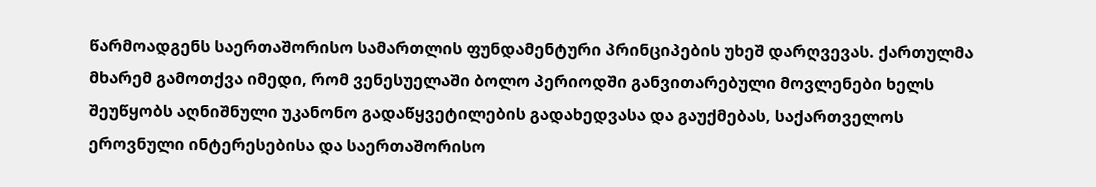წარმოადგენს საერთაშორისო სამართლის ფუნდამენტური პრინციპების უხეშ დარღვევას. ქართულმა მხარემ გამოთქვა იმედი, რომ ვენესუელაში ბოლო პერიოდში განვითარებული მოვლენები ხელს შეუწყობს აღნიშნული უკანონო გადაწყვეტილების გადახედვასა და გაუქმებას, საქართველოს ეროვნული ინტერესებისა და საერთაშორისო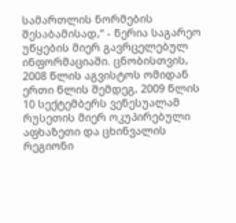სამართლის ნორმების შესაბამისად,“ - წერია საგარეო უწყების მიერ გავრცელებულ ინფორმაციაში. ცნობისთვის, 2008 წლის აგვისტოს ომიდან ერთი წლის შემდეგ, 2009 წლის 10 სექტემბერს ვენესუალამ რუსეთის მიერ ოკუპირებული აფხაზეთი და ცხინვალის რეგიონი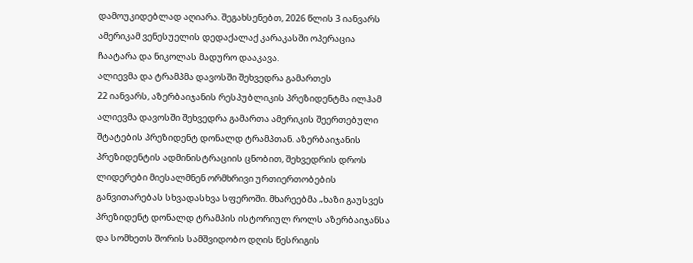დამოუკიდებლად აღიარა. შეგახსენებთ, 2026 წლის 3 იანვარს ამერიკამ ვენესუელის დედაქალაქ კარაკასში ოპერაცია ჩაატარა და ნიკოლას მადურო დააკავა.
ალიევმა და ტრამპმა დავოსში შეხვედრა გამართეს
22 იანვარს, აზერბაიჯანის რესპუბლიკის პრეზიდენტმა ილჰამ ალიევმა დავოსში შეხვედრა გამართა ამერიკის შეერთებული შტატების პრეზიდენტ დონალდ ტრამპთან. აზერბაიჯანის პრეზიდენტის ადმინისტრაციის ცნობით, შეხვედრის დროს ლიდერები მიესალმნენ ორმხრივი ურთიერთობების განვითარებას სხვადასხვა სფეროში. მხარეებმა „ხაზი გაუსვეს პრეზიდენტ დონალდ ტრამპის ისტორიულ როლს აზერბაიჯანსა და სომხეთს შორის სამშვიდობო დღის წესრიგის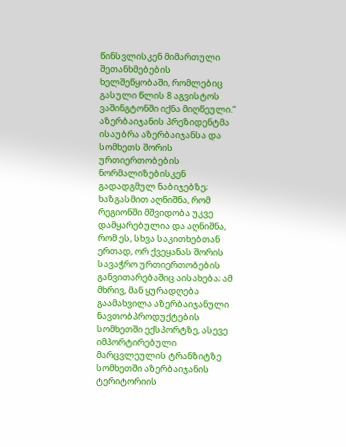წინსვლისკენ მიმართული შეთანხმებების ხელშეწყობაში, რომლებიც გასული წლის 8 აგვისტოს ვაშინგტონში იქნა მიღწეული.“ აზერბაიჯანის პრეზიდენტმა ისაუბრა აზერბაიჯანსა და სომხეთს შორის ურთიერთობების ნორმალიზებისკენ გადადგმულ ნაბიჯებზე; ხაზგასმით აღნიშნა, რომ რეგიონში მშვიდობა უკვე დამყარებულია და აღნიშნა, რომ ეს, სხვა საკითხებთან ერთად, ორ ქვეყანას შორის სავაჭრო ურთიერთობების განვითარებაშიც აისახება; ამ მხრივ, მან ყურადღება გაამახვილა აზერბაიჯანული ნავთობპროდუქტების სომხეთში ექსპორტზე, ასევე იმპორტირებული მარცვლეულის ტრანზიტზე სომხეთში აზერბაიჯანის ტერიტორიის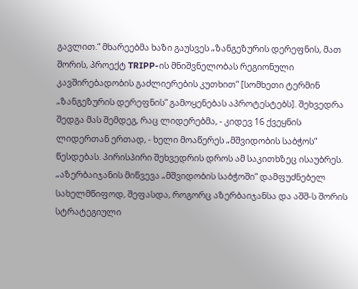გავლით.“ მხარეებმა ხაზი გაუსვეს „ზანგეზურის დერეფნის, მათ შორის, პროექტ TRIPP-ის მნიშვნელობას რეგიონული კავშირებადობის გაძლიერების კუთხით“ [სომხეთი ტერმინ „ზანგეზურის დერეფნის“ გამოყენებას აპროტესტებს]. შეხვედრა შედგა მას შემდეგ, რაც ლიდერებმა, - კიდევ 16 ქვეყნის ლიდერთან ერთად, - ხელი მოაწერეს „მშვიდობის საბჭოს“ წესდებას. პირისპირი შეხვედრის დროს ამ საკითხზეც ისაუბრეს. „აზერბაიჯანის მიწვევა „მშვიდობის საბჭოში“ დამფუძნებელ სახელმწიფოდ, შეფასდა, როგორც აზერბაიჯანსა და აშშ-ს შორის სტრატეგიული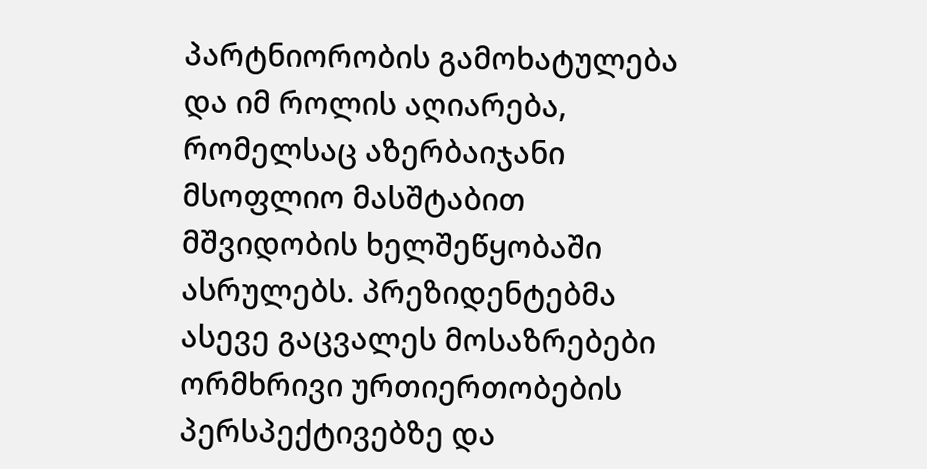პარტნიორობის გამოხატულება და იმ როლის აღიარება, რომელსაც აზერბაიჯანი მსოფლიო მასშტაბით მშვიდობის ხელშეწყობაში ასრულებს. პრეზიდენტებმა ასევე გაცვალეს მოსაზრებები ორმხრივი ურთიერთობების პერსპექტივებზე და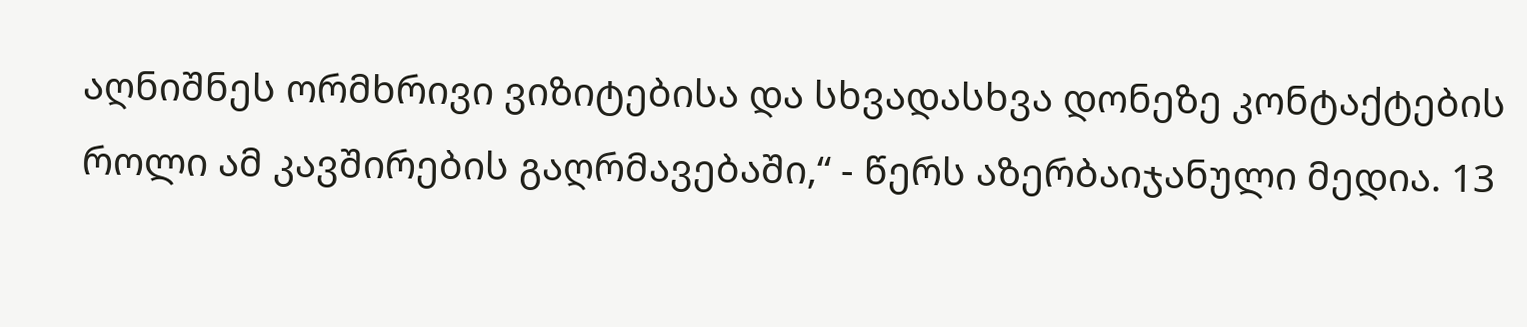აღნიშნეს ორმხრივი ვიზიტებისა და სხვადასხვა დონეზე კონტაქტების როლი ამ კავშირების გაღრმავებაში,“ - წერს აზერბაიჯანული მედია. 13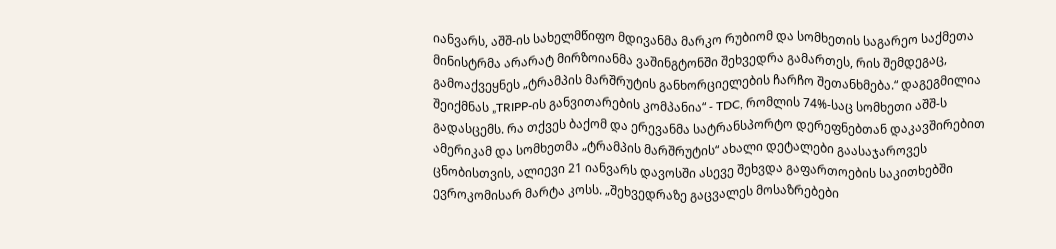იანვარს, აშშ-ის სახელმწიფო მდივანმა მარკო რუბიომ და სომხეთის საგარეო საქმეთა მინისტრმა არარატ მირზოიანმა ვაშინგტონში შეხვედრა გამართეს, რის შემდეგაც, გამოაქვეყნეს „ტრამპის მარშრუტის განხორციელების ჩარჩო შეთანხმება.“ დაგეგმილია შეიქმნას „TRIPP-ის განვითარების კომპანია“ - TDC, რომლის 74%-საც სომხეთი აშშ-ს გადასცემს. რა თქვეს ბაქომ და ერევანმა სატრანსპორტო დერეფნებთან დაკავშირებით ამერიკამ და სომხეთმა „ტრამპის მარშრუტის“ ახალი დეტალები გაასაჯაროვეს ცნობისთვის, ალიევი 21 იანვარს დავოსში ასევე შეხვდა გაფართოების საკითხებში ევროკომისარ მარტა კოსს. „შეხვედრაზე გაცვალეს მოსაზრებები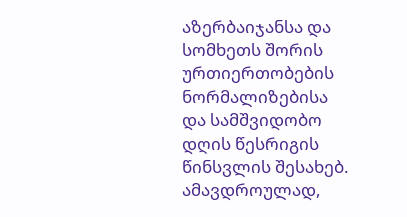აზერბაიჯანსა და სომხეთს შორის ურთიერთობების ნორმალიზებისა და სამშვიდობო დღის წესრიგის წინსვლის შესახებ. ამავდროულად,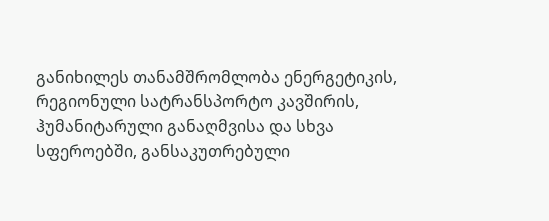განიხილეს თანამშრომლობა ენერგეტიკის, რეგიონული სატრანსპორტო კავშირის, ჰუმანიტარული განაღმვისა და სხვა სფეროებში, განსაკუთრებული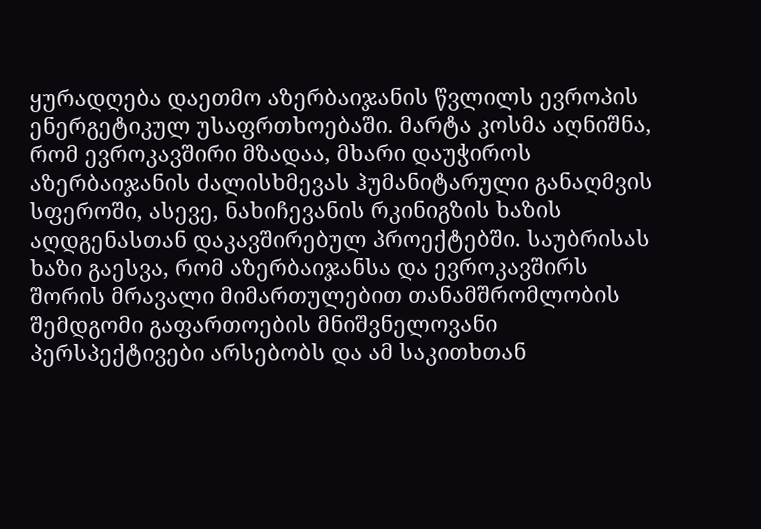ყურადღება დაეთმო აზერბაიჯანის წვლილს ევროპის ენერგეტიკულ უსაფრთხოებაში. მარტა კოსმა აღნიშნა, რომ ევროკავშირი მზადაა, მხარი დაუჭიროს აზერბაიჯანის ძალისხმევას ჰუმანიტარული განაღმვის სფეროში, ასევე, ნახიჩევანის რკინიგზის ხაზის აღდგენასთან დაკავშირებულ პროექტებში. საუბრისას ხაზი გაესვა, რომ აზერბაიჯანსა და ევროკავშირს შორის მრავალი მიმართულებით თანამშრომლობის შემდგომი გაფართოების მნიშვნელოვანი პერსპექტივები არსებობს და ამ საკითხთან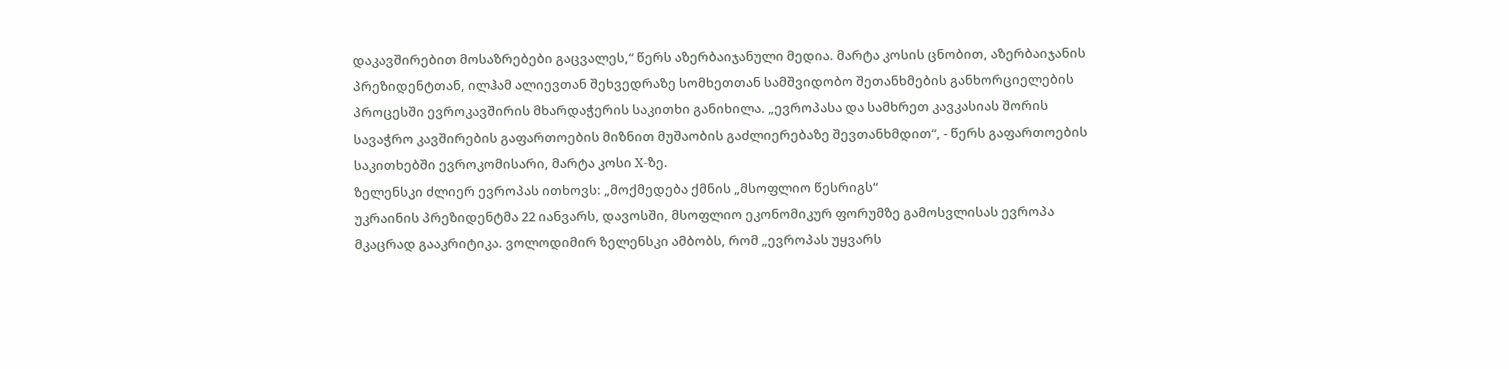დაკავშირებით მოსაზრებები გაცვალეს,“ წერს აზერბაიჯანული მედია. მარტა კოსის ცნობით, აზერბაიჯანის პრეზიდენტთან, ილჰამ ალიევთან შეხვედრაზე სომხეთთან სამშვიდობო შეთანხმების განხორციელების პროცესში ევროკავშირის მხარდაჭერის საკითხი განიხილა. „ევროპასა და სამხრეთ კავკასიას შორის სავაჭრო კავშირების გაფართოების მიზნით მუშაობის გაძლიერებაზე შევთანხმდით“, - წერს გაფართოების საკითხებში ევროკომისარი, მარტა კოსი X-ზე.
ზელენსკი ძლიერ ევროპას ითხოვს: „მოქმედება ქმნის „მსოფლიო წესრიგს“
უკრაინის პრეზიდენტმა 22 იანვარს, დავოსში, მსოფლიო ეკონომიკურ ფორუმზე გამოსვლისას ევროპა მკაცრად გააკრიტიკა. ვოლოდიმირ ზელენსკი ამბობს, რომ „ევროპას უყვარს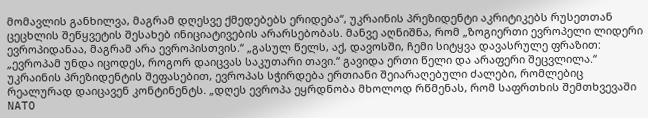მომავლის განხილვა, მაგრამ დღესვე ქმედებებს ერიდება“, უკრაინის პრეზიდენტი აკრიტიკებს რუსეთთან ცეცხლის შეწყვეტის შესახებ ინიციატივების არარსებობას. მანვე აღნიშნა, რომ „ზოგიერთი ევროპელი ლიდერი ევროპიდანაა, მაგრამ არა ევროპისთვის.“ „გასულ წელს, აქ, დავოსში, ჩემი სიტყვა დავასრულე ფრაზით: „ევროპამ უნდა იცოდეს, როგორ დაიცვას საკუთარი თავი.“ გავიდა ერთი წელი და არაფერი შეცვლილა.“ უკრაინის პრეზიდენტის შეფასებით, ევროპას სჭირდება ერთიანი შეიარაღებული ძალები, რომლებიც რეალურად დაიცავენ კონტინენტს. „დღეს ევროპა ეყრდნობა მხოლოდ რწმენას, რომ საფრთხის შემთხვევაში NATO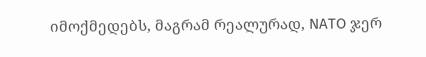იმოქმედებს, მაგრამ რეალურად, NATO ჯერ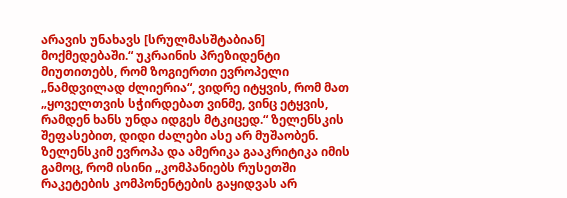არავის უნახავს [სრულმასშტაბიან] მოქმედებაში.“ უკრაინის პრეზიდენტი მიუთითებს, რომ ზოგიერთი ევროპელი „ნამდვილად ძლიერია“, ვიდრე იტყვის, რომ მათ „ყოველთვის სჭირდებათ ვინმე, ვინც ეტყვის, რამდენ ხანს უნდა იდგეს მტკიცედ.“ ზელენსკის შეფასებით, დიდი ძალები ასე არ მუშაობენ. ზელენსკიმ ევროპა და ამერიკა გააკრიტიკა იმის გამოც, რომ ისინი „კომპანიებს რუსეთში რაკეტების კომპონენტების გაყიდვას არ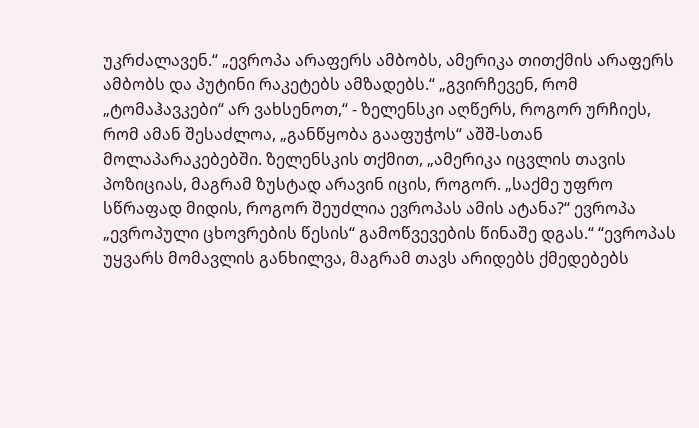უკრძალავენ.“ „ევროპა არაფერს ამბობს, ამერიკა თითქმის არაფერს ამბობს და პუტინი რაკეტებს ამზადებს.“ „გვირჩევენ, რომ „ტომაჰავკები“ არ ვახსენოთ,“ - ზელენსკი აღწერს, როგორ ურჩიეს, რომ ამან შესაძლოა, „განწყობა გააფუჭოს“ აშშ-სთან მოლაპარაკებებში. ზელენსკის თქმით, „ამერიკა იცვლის თავის პოზიციას, მაგრამ ზუსტად არავინ იცის, როგორ. „საქმე უფრო სწრაფად მიდის, როგორ შეუძლია ევროპას ამის ატანა?“ ევროპა „ევროპული ცხოვრების წესის“ გამოწვევების წინაშე დგას.“ “ევროპას უყვარს მომავლის განხილვა, მაგრამ თავს არიდებს ქმედებებს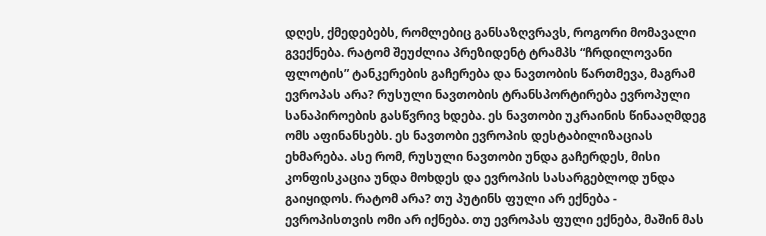დღეს, ქმედებებს, რომლებიც განსაზღვრავს, როგორი მომავალი გვექნება. რატომ შეუძლია პრეზიდენტ ტრამპს “ჩრდილოვანი ფლოტის” ტანკერების გაჩერება და ნავთობის წართმევა, მაგრამ ევროპას არა? რუსული ნავთობის ტრანსპორტირება ევროპული სანაპიროების გასწვრივ ხდება. ეს ნავთობი უკრაინის წინააღმდეგ ომს აფინანსებს. ეს ნავთობი ევროპის დესტაბილიზაციას ეხმარება. ასე რომ, რუსული ნავთობი უნდა გაჩერდეს, მისი კონფისკაცია უნდა მოხდეს და ევროპის სასარგებლოდ უნდა გაიყიდოს. რატომ არა? თუ პუტინს ფული არ ექნება - ევროპისთვის ომი არ იქნება. თუ ევროპას ფული ექნება, მაშინ მას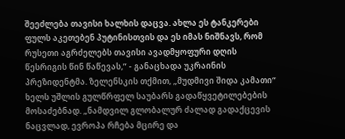შეეძლება თავისი ხალხის დაცვა. ახლა ეს ტანკერები ფულს აკეთებენ პუტინისთვის და ეს იმას ნიშნავს, რომ რუსეთი აგრძელებს თავისი ავადმყოფური დღის წესრიგის წინ წაწევას,” - განაცხადა უკრაინის პრეზიდენტმა. ზელენსკის თქმით, „მუდმივი შიდა კამათი“ ხელს უშლის გულწრფელ საუბარს გადაწყვეტილებების მოსაძებნად. „ნამდვილ გლობალურ ძალად გადაქცევის ნაცვლად, ევროპა რჩება მცირე და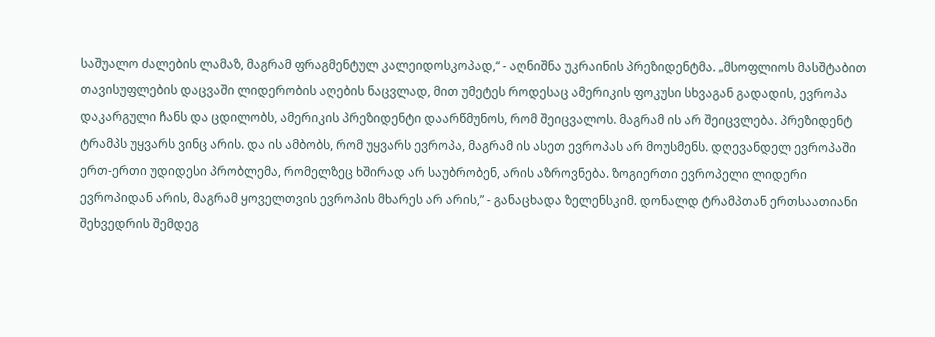საშუალო ძალების ლამაზ, მაგრამ ფრაგმენტულ კალეიდოსკოპად,“ - აღნიშნა უკრაინის პრეზიდენტმა. „მსოფლიოს მასშტაბით თავისუფლების დაცვაში ლიდერობის აღების ნაცვლად, მით უმეტეს როდესაც ამერიკის ფოკუსი სხვაგან გადადის, ევროპა დაკარგული ჩანს და ცდილობს, ამერიკის პრეზიდენტი დაარწმუნოს, რომ შეიცვალოს. მაგრამ ის არ შეიცვლება. პრეზიდენტ ტრამპს უყვარს ვინც არის. და ის ამბობს, რომ უყვარს ევროპა, მაგრამ ის ასეთ ევროპას არ მოუსმენს. დღევანდელ ევროპაში ერთ-ერთი უდიდესი პრობლემა, რომელზეც ხშირად არ საუბრობენ, არის აზროვნება. ზოგიერთი ევროპელი ლიდერი ევროპიდან არის, მაგრამ ყოველთვის ევროპის მხარეს არ არის,” - განაცხადა ზელენსკიმ. დონალდ ტრამპთან ერთსაათიანი შეხვედრის შემდეგ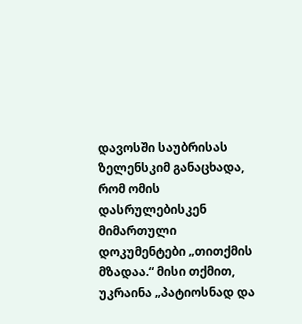დავოსში საუბრისას ზელენსკიმ განაცხადა, რომ ომის დასრულებისკენ მიმართული დოკუმენტები „თითქმის მზადაა.“ მისი თქმით, უკრაინა „პატიოსნად და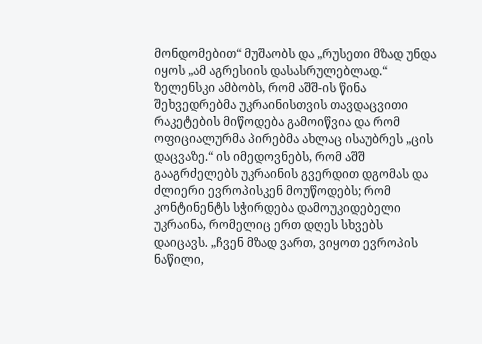მონდომებით“ მუშაობს და „რუსეთი მზად უნდა იყოს „ამ აგრესიის დასასრულებლად.“ ზელენსკი ამბობს, რომ აშშ-ის წინა შეხვედრებმა უკრაინისთვის თავდაცვითი რაკეტების მიწოდება გამოიწვია და რომ ოფიციალურმა პირებმა ახლაც ისაუბრეს „ცის დაცვაზე.“ ის იმედოვნებს, რომ აშშ გააგრძელებს უკრაინის გვერდით დგომას და ძლიერი ევროპისკენ მოუწოდებს; რომ კონტინენტს სჭირდება დამოუკიდებელი უკრაინა, რომელიც ერთ დღეს სხვებს დაიცავს. „ჩვენ მზად ვართ, ვიყოთ ევროპის ნაწილი,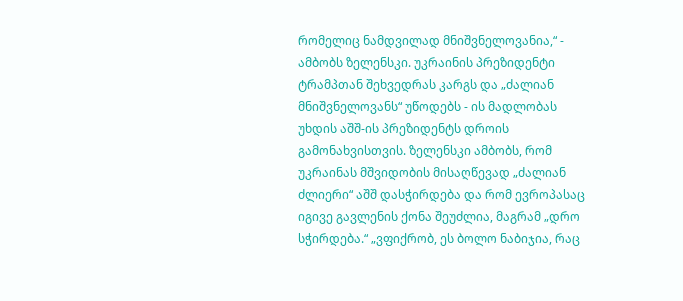რომელიც ნამდვილად მნიშვნელოვანია,“ - ამბობს ზელენსკი. უკრაინის პრეზიდენტი ტრამპთან შეხვედრას კარგს და „ძალიან მნიშვნელოვანს“ უწოდებს - ის მადლობას უხდის აშშ-ის პრეზიდენტს დროის გამონახვისთვის. ზელენსკი ამბობს, რომ უკრაინას მშვიდობის მისაღწევად „ძალიან ძლიერი“ აშშ დასჭირდება და რომ ევროპასაც იგივე გავლენის ქონა შეუძლია, მაგრამ „დრო სჭირდება.“ „ვფიქრობ, ეს ბოლო ნაბიჯია, რაც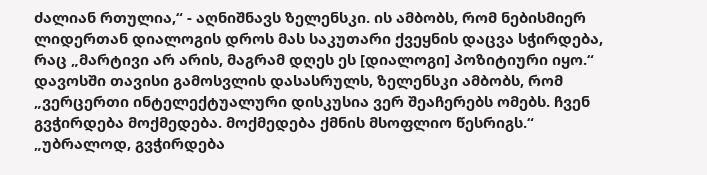ძალიან რთულია,“ - აღნიშნავს ზელენსკი. ის ამბობს, რომ ნებისმიერ ლიდერთან დიალოგის დროს მას საკუთარი ქვეყნის დაცვა სჭირდება, რაც „მარტივი არ არის, მაგრამ დღეს ეს [დიალოგი] პოზიტიური იყო.“ დავოსში თავისი გამოსვლის დასასრულს, ზელენსკი ამბობს, რომ „ვერცერთი ინტელექტუალური დისკუსია ვერ შეაჩერებს ომებს. ჩვენ გვჭირდება მოქმედება. მოქმედება ქმნის მსოფლიო წესრიგს.“ „უბრალოდ, გვჭირდება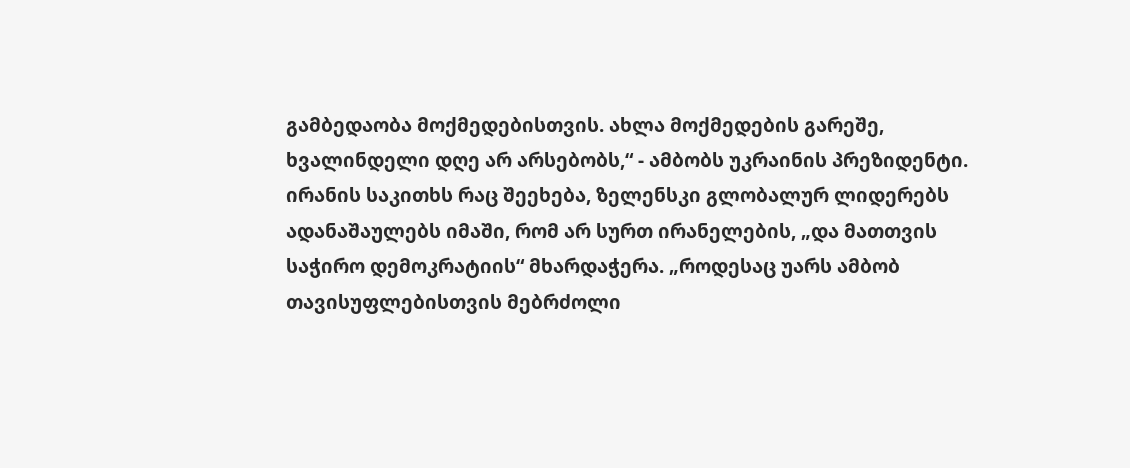გამბედაობა მოქმედებისთვის. ახლა მოქმედების გარეშე, ხვალინდელი დღე არ არსებობს,“ - ამბობს უკრაინის პრეზიდენტი. ირანის საკითხს რაც შეეხება, ზელენსკი გლობალურ ლიდერებს ადანაშაულებს იმაში, რომ არ სურთ ირანელების, „და მათთვის საჭირო დემოკრატიის“ მხარდაჭერა. „როდესაც უარს ამბობ თავისუფლებისთვის მებრძოლი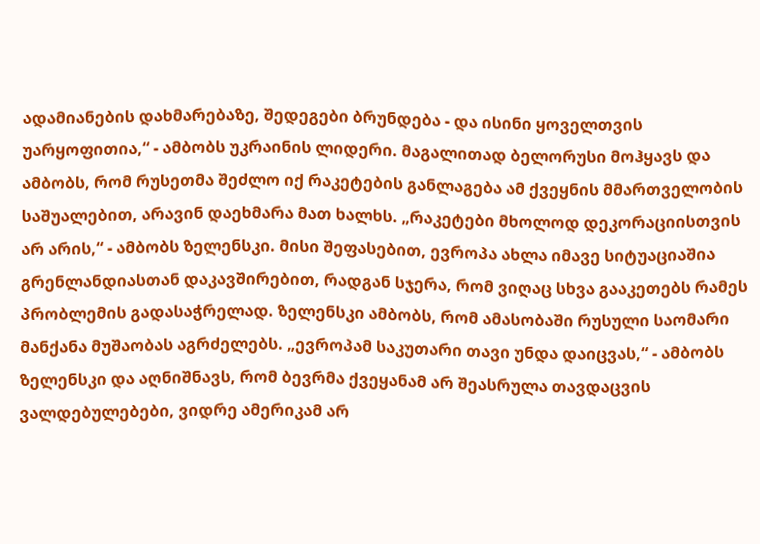ადამიანების დახმარებაზე, შედეგები ბრუნდება - და ისინი ყოველთვის უარყოფითია,“ - ამბობს უკრაინის ლიდერი. მაგალითად ბელორუსი მოჰყავს და ამბობს, რომ რუსეთმა შეძლო იქ რაკეტების განლაგება ამ ქვეყნის მმართველობის საშუალებით, არავინ დაეხმარა მათ ხალხს. „რაკეტები მხოლოდ დეკორაციისთვის არ არის,“ - ამბობს ზელენსკი. მისი შეფასებით, ევროპა ახლა იმავე სიტუაციაშია გრენლანდიასთან დაკავშირებით, რადგან სჯერა, რომ ვიღაც სხვა გააკეთებს რამეს პრობლემის გადასაჭრელად. ზელენსკი ამბობს, რომ ამასობაში რუსული საომარი მანქანა მუშაობას აგრძელებს. „ევროპამ საკუთარი თავი უნდა დაიცვას,“ - ამბობს ზელენსკი და აღნიშნავს, რომ ბევრმა ქვეყანამ არ შეასრულა თავდაცვის ვალდებულებები, ვიდრე ამერიკამ არ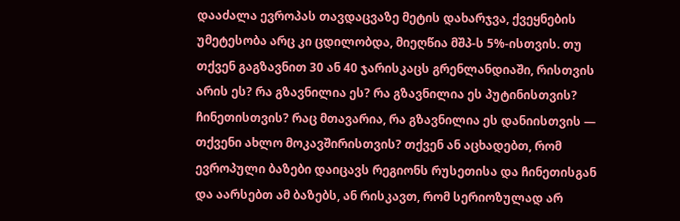დააძალა ევროპას თავდაცვაზე მეტის დახარჯვა, ქვეყნების უმეტესობა არც კი ცდილობდა, მიეღწია მშპ-ს 5%-ისთვის. თუ თქვენ გაგზავნით 30 ან 40 ჯარისკაცს გრენლანდიაში, რისთვის არის ეს? რა გზავნილია ეს? რა გზავნილია ეს პუტინისთვის? ჩინეთისთვის? რაც მთავარია, რა გზავნილია ეს დანიისთვის — თქვენი ახლო მოკავშირისთვის? თქვენ ან აცხადებთ, რომ ევროპული ბაზები დაიცავს რეგიონს რუსეთისა და ჩინეთისგან და აარსებთ ამ ბაზებს, ან რისკავთ, რომ სერიოზულად არ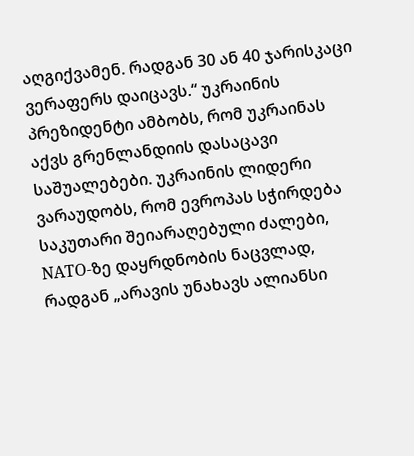აღგიქვამენ. რადგან 30 ან 40 ჯარისკაცი ვერაფერს დაიცავს.“ უკრაინის პრეზიდენტი ამბობს, რომ უკრაინას აქვს გრენლანდიის დასაცავი საშუალებები. უკრაინის ლიდერი ვარაუდობს, რომ ევროპას სჭირდება საკუთარი შეიარაღებული ძალები, NATO-ზე დაყრდნობის ნაცვლად, რადგან „არავის უნახავს ალიანსი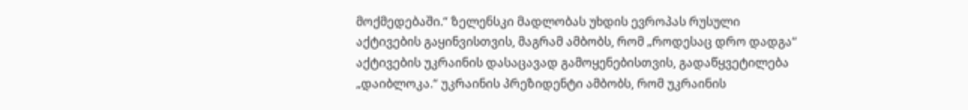მოქმედებაში.“ ზელენსკი მადლობას უხდის ევროპას რუსული აქტივების გაყინვისთვის, მაგრამ ამბობს, რომ „როდესაც დრო დადგა“ აქტივების უკრაინის დასაცავად გამოყენებისთვის, გადაწყვეტილება „დაიბლოკა.“ უკრაინის პრეზიდენტი ამბობს, რომ უკრაინის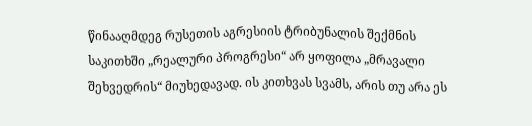წინააღმდეგ რუსეთის აგრესიის ტრიბუნალის შექმნის საკითხში „რეალური პროგრესი“ არ ყოფილა „მრავალი შეხვედრის“ მიუხედავად. ის კითხვას სვამს, არის თუ არა ეს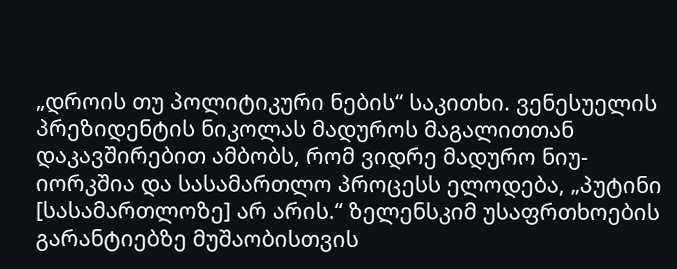„დროის თუ პოლიტიკური ნების“ საკითხი. ვენესუელის პრეზიდენტის ნიკოლას მადუროს მაგალითთან დაკავშირებით ამბობს, რომ ვიდრე მადურო ნიუ-იორკშია და სასამართლო პროცესს ელოდება, „პუტინი [სასამართლოზე] არ არის.“ ზელენსკიმ უსაფრთხოების გარანტიებზე მუშაობისთვის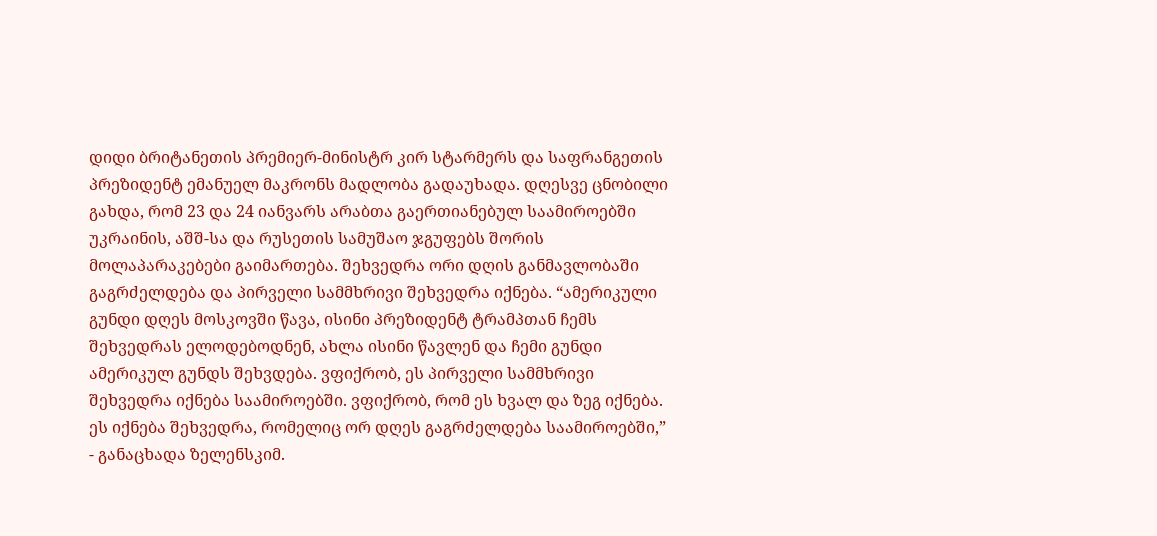დიდი ბრიტანეთის პრემიერ-მინისტრ კირ სტარმერს და საფრანგეთის პრეზიდენტ ემანუელ მაკრონს მადლობა გადაუხადა. დღესვე ცნობილი გახდა, რომ 23 და 24 იანვარს არაბთა გაერთიანებულ საამიროებში უკრაინის, აშშ-სა და რუსეთის სამუშაო ჯგუფებს შორის მოლაპარაკებები გაიმართება. შეხვედრა ორი დღის განმავლობაში გაგრძელდება და პირველი სამმხრივი შეხვედრა იქნება. “ამერიკული გუნდი დღეს მოსკოვში წავა, ისინი პრეზიდენტ ტრამპთან ჩემს შეხვედრას ელოდებოდნენ, ახლა ისინი წავლენ და ჩემი გუნდი ამერიკულ გუნდს შეხვდება. ვფიქრობ, ეს პირველი სამმხრივი შეხვედრა იქნება საამიროებში. ვფიქრობ, რომ ეს ხვალ და ზეგ იქნება. ეს იქნება შეხვედრა, რომელიც ორ დღეს გაგრძელდება საამიროებში,” - განაცხადა ზელენსკიმ.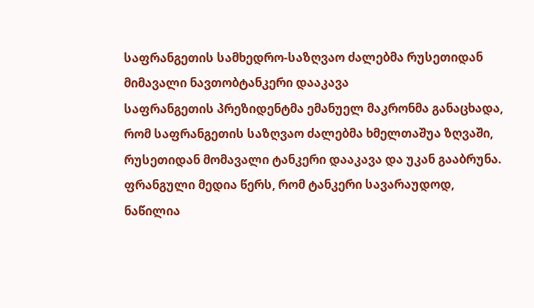საფრანგეთის სამხედრო-საზღვაო ძალებმა რუსეთიდან მიმავალი ნავთობტანკერი დააკავა
საფრანგეთის პრეზიდენტმა ემანუელ მაკრონმა განაცხადა, რომ საფრანგეთის საზღვაო ძალებმა ხმელთაშუა ზღვაში, რუსეთიდან მომავალი ტანკერი დააკავა და უკან გააბრუნა. ფრანგული მედია წერს, რომ ტანკერი სავარაუდოდ, ნაწილია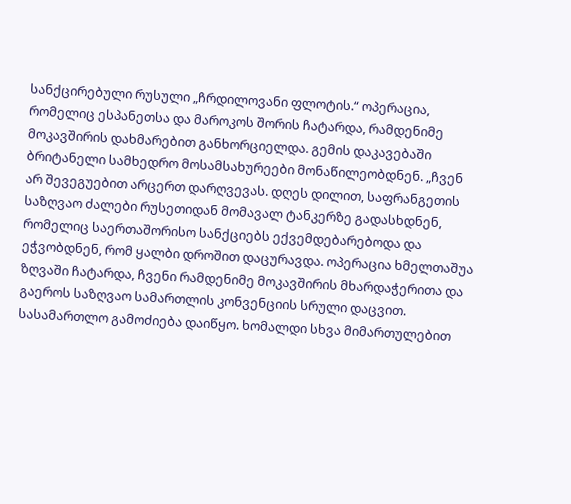სანქცირებული რუსული „ჩრდილოვანი ფლოტის.“ ოპერაცია, რომელიც ესპანეთსა და მაროკოს შორის ჩატარდა, რამდენიმე მოკავშირის დახმარებით განხორციელდა. გემის დაკავებაში ბრიტანელი სამხედრო მოსამსახურეები მონაწილეობდნენ. „ჩვენ არ შევეგუებით არცერთ დარღვევას. დღეს დილით, საფრანგეთის საზღვაო ძალები რუსეთიდან მომავალ ტანკერზე გადასხდნენ, რომელიც საერთაშორისო სანქციებს ექვემდებარებოდა და ეჭვობდნენ, რომ ყალბი დროშით დაცურავდა. ოპერაცია ხმელთაშუა ზღვაში ჩატარდა, ჩვენი რამდენიმე მოკავშირის მხარდაჭერითა და გაეროს საზღვაო სამართლის კონვენციის სრული დაცვით. სასამართლო გამოძიება დაიწყო. ხომალდი სხვა მიმართულებით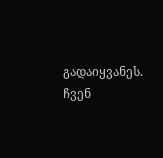გადაიყვანეს. ჩვენ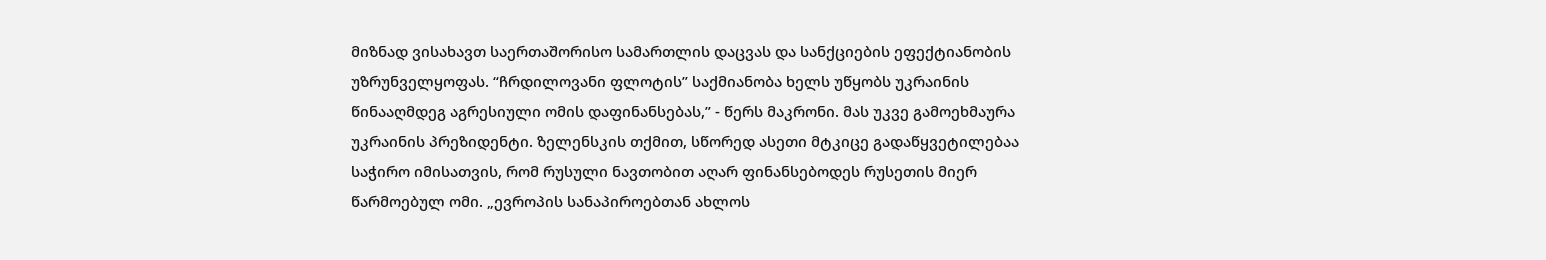მიზნად ვისახავთ საერთაშორისო სამართლის დაცვას და სანქციების ეფექტიანობის უზრუნველყოფას. “ჩრდილოვანი ფლოტის” საქმიანობა ხელს უწყობს უკრაინის წინააღმდეგ აგრესიული ომის დაფინანსებას,” - წერს მაკრონი. მას უკვე გამოეხმაურა უკრაინის პრეზიდენტი. ზელენსკის თქმით, სწორედ ასეთი მტკიცე გადაწყვეტილებაა საჭირო იმისათვის, რომ რუსული ნავთობით აღარ ფინანსებოდეს რუსეთის მიერ წარმოებულ ომი. „ევროპის სანაპიროებთან ახლოს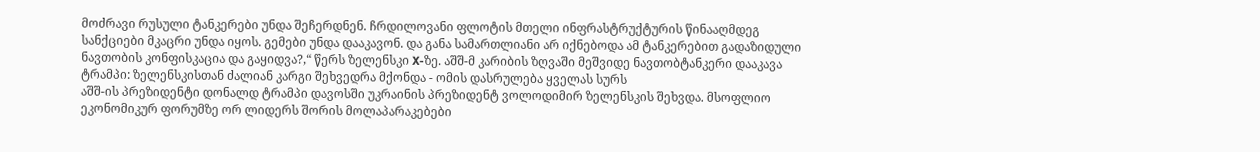მოძრავი რუსული ტანკერები უნდა შეჩერდნენ. ჩრდილოვანი ფლოტის მთელი ინფრასტრუქტურის წინააღმდეგ სანქციები მკაცრი უნდა იყოს. გემები უნდა დააკავონ. და განა სამართლიანი არ იქნებოდა ამ ტანკერებით გადაზიდული ნავთობის კონფისკაცია და გაყიდვა?,“ წერს ზელენსკი X-ზე. აშშ-მ კარიბის ზღვაში მეშვიდე ნავთობტანკერი დააკავა
ტრამპი: ზელენსკისთან ძალიან კარგი შეხვედრა მქონდა - ომის დასრულება ყველას სურს
აშშ-ის პრეზიდენტი დონალდ ტრამპი დავოსში უკრაინის პრეზიდენტ ვოლოდიმირ ზელენსკის შეხვდა. მსოფლიო ეკონომიკურ ფორუმზე ორ ლიდერს შორის მოლაპარაკებები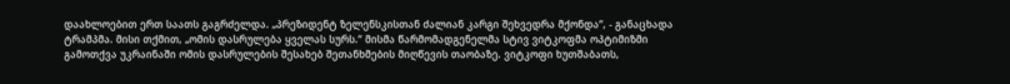დაახლოებით ერთ საათს გაგრძელდა. „პრეზიდენტ ზელენსკისთან ძალიან კარგი შეხვედრა მქონდა“, - განაცხადა ტრამპმა. მისი თქმით, „ომის დასრულება ყველას სურს.“ მისმა წარმომადგენელმა სტივ ვიტკოფმა ოპტიმიზმი გამოთქვა უკრაინაში ომის დასრულების შესახებ შეთანხმების მიღწევის თაობაზე. ვიტკოფი ხუთშაბათს,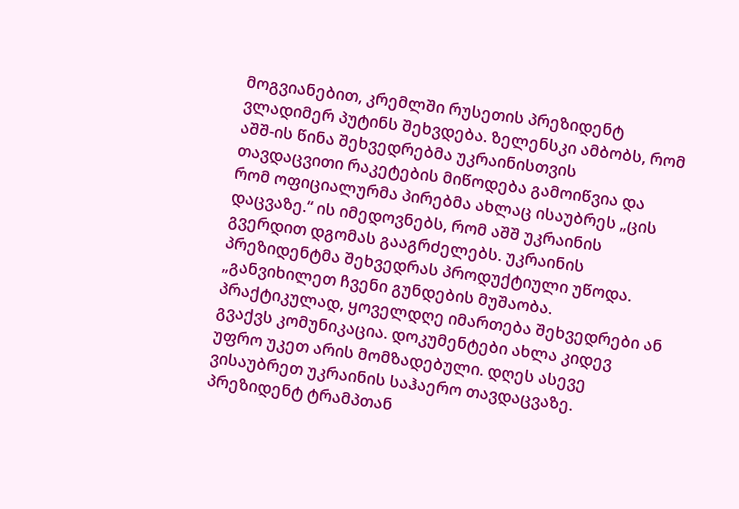მოგვიანებით, კრემლში რუსეთის პრეზიდენტ ვლადიმერ პუტინს შეხვდება. ზელენსკი ამბობს, რომ აშშ-ის წინა შეხვედრებმა უკრაინისთვის თავდაცვითი რაკეტების მიწოდება გამოიწვია და რომ ოფიციალურმა პირებმა ახლაც ისაუბრეს „ცის დაცვაზე.“ ის იმედოვნებს, რომ აშშ უკრაინის გვერდით დგომას გააგრძელებს. უკრაინის პრეზიდენტმა შეხვედრას პროდუქტიული უწოდა. „განვიხილეთ ჩვენი გუნდების მუშაობა. პრაქტიკულად, ყოველდღე იმართება შეხვედრები ან გვაქვს კომუნიკაცია. დოკუმენტები ახლა კიდევ უფრო უკეთ არის მომზადებული. დღეს ასევე ვისაუბრეთ უკრაინის საჰაერო თავდაცვაზე. პრეზიდენტ ტრამპთან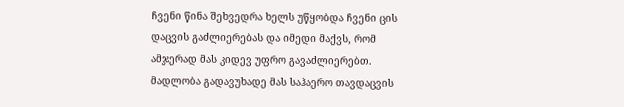ჩვენი წინა შეხვედრა ხელს უწყობდა ჩვენი ცის დაცვის გაძლიერებას და იმედი მაქვს, რომ ამჯერად მას კიდევ უფრო გავაძლიერებთ. მადლობა გადავუხადე მას საჰაერო თავდაცვის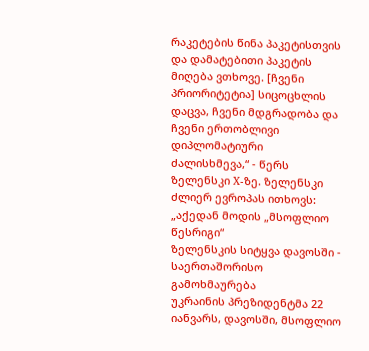რაკეტების წინა პაკეტისთვის და დამატებითი პაკეტის მიღება ვთხოვე. [ჩვენი პრიორიტეტია] სიცოცხლის დაცვა, ჩვენი მდგრადობა და ჩვენი ერთობლივი დიპლომატიური ძალისხმევა,“ - წერს ზელენსკი X-ზე. ზელენსკი ძლიერ ევროპას ითხოვს: „აქედან მოდის „მსოფლიო წესრიგი“
ზელენსკის სიტყვა დავოსში - საერთაშორისო გამოხმაურება
უკრაინის პრეზიდენტმა 22 იანვარს, დავოსში, მსოფლიო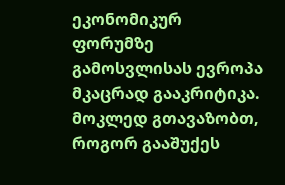ეკონომიკურ ფორუმზე გამოსვლისას ევროპა მკაცრად გააკრიტიკა. მოკლედ გთავაზობთ, როგორ გააშუქეს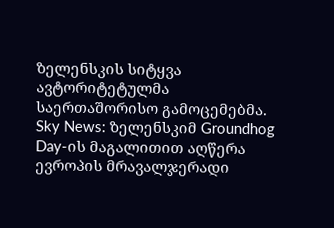ზელენსკის სიტყვა ავტორიტეტულმა საერთაშორისო გამოცემებმა. Sky News: ზელენსკიმ Groundhog Day-ის მაგალითით აღწერა ევროპის მრავალჯერადი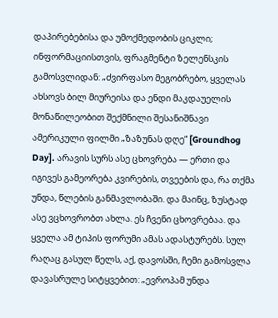დაპირებებისა და უმოქმედობის ციკლი; ინფორმაციისთვის, ფრაგმენტი ზელენსკის გამოსვლიდან: „ძვირფასო მეგობრებო, ყველას ახსოვს ბილ მიურეისა და ენდი მაკდაუელის მონაწილეობით შექმნილი შესანიშნავი ამერიკული ფილმი „ზაზუნას დღე“ [Groundhog Day]. არავის სურს ასე ცხოვრება — ერთი და იგივეს გამეორება კვირების, თვეების და, რა თქმა უნდა, წლების განმავლობაში. და მაინც, ზუსტად ასე ვცხოვრობთ ახლა. ეს ჩვენი ცხოვრებაა. და ყველა ამ ტიპის ფორუმი ამას ადასტურებს. სულ რაღაც გასულ წელს, აქ, დავოსში, ჩემი გამოსვლა დავასრულე სიტყვებით: „ევროპამ უნდა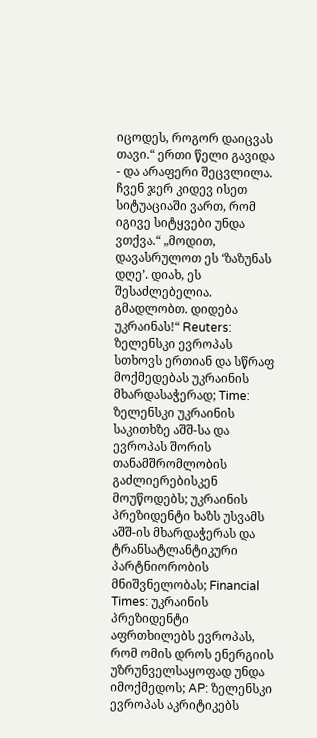იცოდეს, როგორ დაიცვას თავი.“ ერთი წელი გავიდა - და არაფერი შეცვლილა. ჩვენ ჯერ კიდევ ისეთ სიტუაციაში ვართ, რომ იგივე სიტყვები უნდა ვთქვა.“ „მოდით, დავასრულოთ ეს ‘ზაზუნას დღე’. დიახ, ეს შესაძლებელია. გმადლობთ. დიდება უკრაინას!“ Reuters: ზელენსკი ევროპას სთხოვს ერთიან და სწრაფ მოქმედებას უკრაინის მხარდასაჭერად; Time: ზელენსკი უკრაინის საკითხზე აშშ-სა და ევროპას შორის თანამშრომლობის გაძლიერებისკენ მოუწოდებს; უკრაინის პრეზიდენტი ხაზს უსვამს აშშ-ის მხარდაჭერას და ტრანსატლანტიკური პარტნიორობის მნიშვნელობას; Financial Times: უკრაინის პრეზიდენტი აფრთხილებს ევროპას, რომ ომის დროს ენერგიის უზრუნველსაყოფად უნდა იმოქმედოს; AP: ზელენსკი ევროპას აკრიტიკებს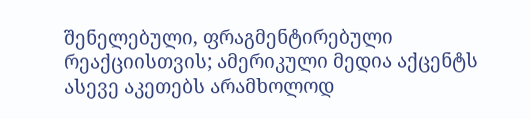შენელებული, ფრაგმენტირებული რეაქციისთვის; ამერიკული მედია აქცენტს ასევე აკეთებს არამხოლოდ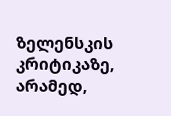ზელენსკის კრიტიკაზე, არამედ,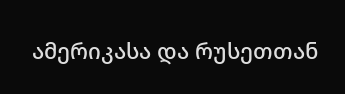ამერიკასა და რუსეთთან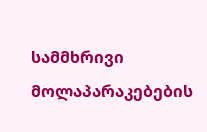სამმხრივი მოლაპარაკებების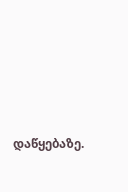დაწყებაზე.